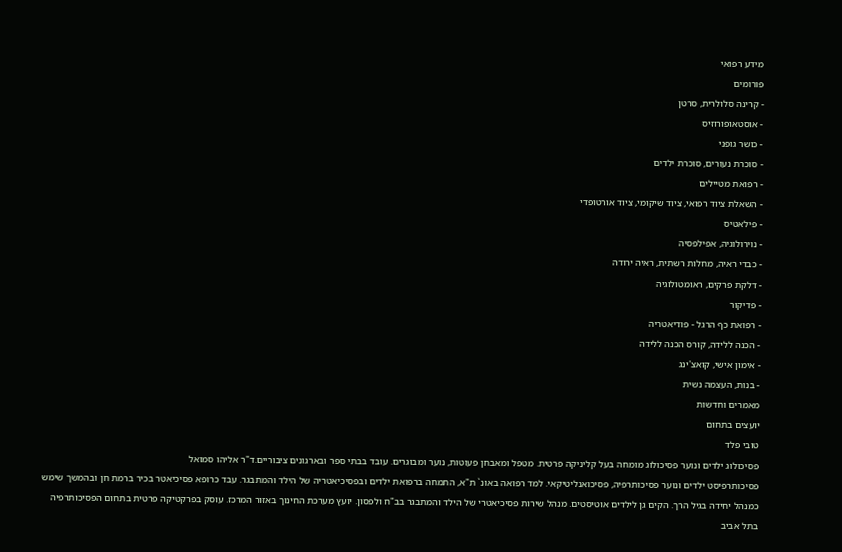מידע רפואי
פורומים
- קרינה סלולרית, סרטן
- אוסטאופורוזיס
- כושר גופני
- סוכרת נעורים, סוכרת ילדים
- רפואת מטיילים
- השאלת ציוד רפואי, ציוד שיקומי, ציוד אורטופדי
- פילאטיס
- נוירולוגיה, אפילפסיה
- כבדי ראיה, מחלות רשתית, ראיה ירודה
- דלקת פרקים, ראומטולוגיה
- פדיקור
- רפואת כף הרגל - פודיאטריה
- הכנה ללידה, קורס הכנה ללידה
- אימון אישי, קואצ'ינג
- בנות, העצמה נשית
מאמרים וחדשות
יועצים בתחום
טובי פלד
פסיכולוג ילדים ונוער פסיכולוג מומחה בעל קליניקה פרטית. מטפל ומאבחן פעוטות, נוער ומבוגרים. עובד בבתי ספר ובארגונים ציבוריים.ד"ר אליהו סמואל
פסיכותרפיסט ילדים ונוער פסיכותרפיה, פסיכואנליטיקאי. למד רפואה באונ` ת"א, התמחה ברפואת ילדים ובפסיכיאטריה של הילד והמתבגר. עבד כרופא פסיכיאטר בכיר ברמת חן ובהמשך שימש כמנהל יחידה בגיל הרך. הקים גן לילדים אוטיסטים. מנהל שירות פסיכיאטרי של הילד והמתבגר בב"ח ולפסון. יועץ מערכת החינוך באזור המרכז. עוסק בפרקטיקה פרטית בתחום הפסיכותרפיה בתל אביב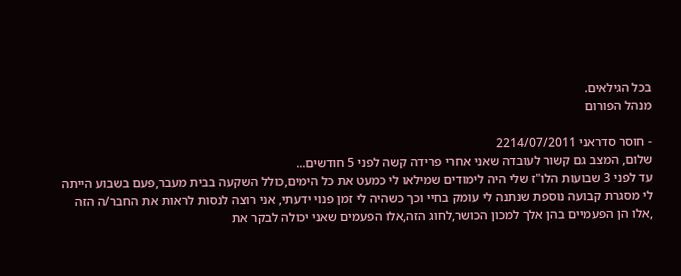בכל הגילאים.
מנהל הפורום

- חוסר סדראני 2214/07/2011
שלום, המצב גם קשור לעובדה שאני אחרי פרידה קשה לפני 5 חודשים...
עד לפני 3 שבועות הלו"ז שלי היה לימודים שמילאו לי כמעט את כל הימים,כולל השקעה בבית מעבר,פעם בשבוע הייתה לי מסגרת קבועה נוספת שנתנה לי עומק בחיי וכך כשהיה לי זמן פנוי ידעתי, אני רוצה לנסות לראות את החבר/ה הזה ,אלו הן הפעמיים בהן אלך למכון הכושר,לחוג הזה,אלו הפעמים שאני יכולה לבקר את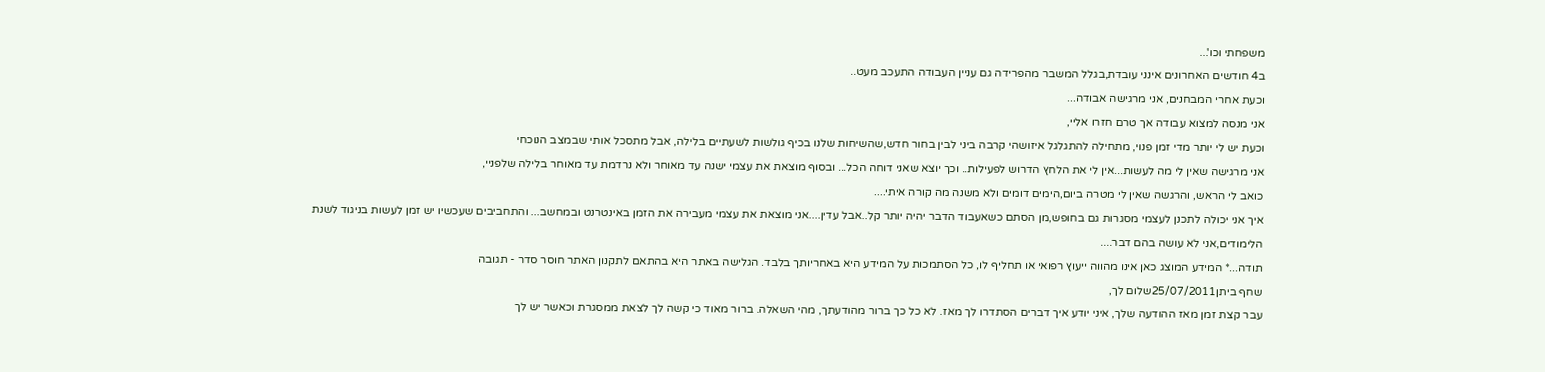משפחתי וכו'...
ב4 חודשים האחרונים אינני עובדת,בגלל המשבר מהפרידה גם עניין העבודה התעכב מעט..
וכעת אחרי המבחנים, אני מרגישה אבודה...
אני מנסה למצוא עבודה אך טרם חזרו אליי,
וכעת יש לי יותר מדי זמן פנוי, מתחילה להתגלגל איזושהי קרבה ביני לבין בחור חדש,שהשיחות שלנו בכיף גולשות לשעתיים בלילה, אבל מתסכל אותי שבמצב הנוכחי
אני מרגישה שאין לי מה לעשות...אין לי את הלחץ הדרוש לפעילות.. וכך יוצא שאני דוחה הכל... ובסוף מוצאת את עצמי ישנה עד מאוחר ולא נרדמת עד מאוחר בלילה שלפניי,
כואב לי הראש, והרגשה שאין לי מטרה ביום,הימים דומים ולא משנה מה קורה איתי....
איך אני יכולה לתכנן לעצמי מסגרות גם בחופש,מן הסתם כשאעבוד הדבר יהיה יותר קל..אבל עדין....אני מוצאת את עצמי מעבירה את הזמן באינטרנט ובמחשב... והתחביבים שעכשיו יש זמן לעשות בניגוד לשנת הלימודים,אני לא עושה בהם דבר....
תודה...* המידע המוצג כאן אינו מהווה ייעוץ רפואי או תחליף לו, כל הסתמכות על המידע היא באחריותך בלבד. הגלישה באתר היא בהתאם לתקנון האתר חוסר סדר - תגובה
שחף ביתן25/07/2011שלום לך,
עבר קצת זמן מאז ההודעה שלך, איני יודע איך דברים הסתדרו לך מאז. לא כל כך ברור מהודעתך, מהי השאלה. ברור מאוד כי קשה לך לצאת ממסגרת וכאשר יש לך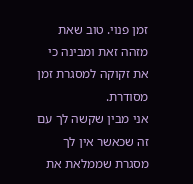זמן פנוי. טוב שאת מזהה זאת ומבינה כי את זקוקה למסגרת זמן מסודרת.
אני מבין שקשה לך עם זה שכאשר אין לך מסגרת שממלאת את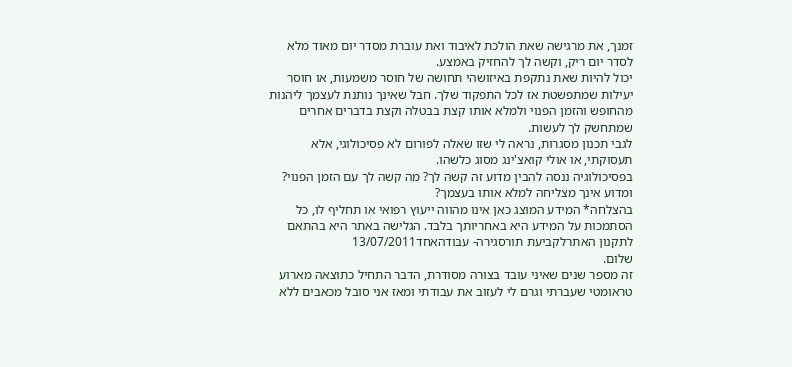זמנך, את מרגישה שאת הולכת לאיבוד ואת עוברת מסדר יום מאוד מלא לסדר יום ריק, וקשה לך להחזיק באמצע.
יכול להיות שאת נתקפת באיזושהי תחושה של חוסר משמעות, או חוסר יעילות שמתפשטת אז לכל התפקוד שלך. חבל שאינך נותנת לעצמך ליהנות מהחופש והזמן הפנוי ולמלא אותו קצת בבטלה וקצת בדברים אחרים שמתחשק לך לעשות.
לגבי תכנון מסגרות, נראה לי שזו שאלה לפורום לא פסיכולוגי, אלא תעסוקתי, או אולי קואצ'ינג מסוג כלשהו.
בפסיכולוגיה ננסה להבין מדוע זה קשה לך? מה קשה לך עם הזמן הפנוי? ומדוע אינך מצליחה למלא אותו בעצמך?
בהצלחה* המידע המוצג כאן אינו מהווה ייעוץ רפואי או תחליף לו, כל הסתמכות על המידע היא באחריותך בלבד. הגלישה באתר היא בהתאם לתקנון האתרלקביעת תורסגירה- עבודהאחד13/07/2011
שלום.
זה מספר שנים שאיני עובד בצורה מסודרת, הדבר התחיל כתוצאה מארוע טראומטי שעברתי וגרם לי לעזוב את עבודתי ומאז אני סובל מכאבים ללא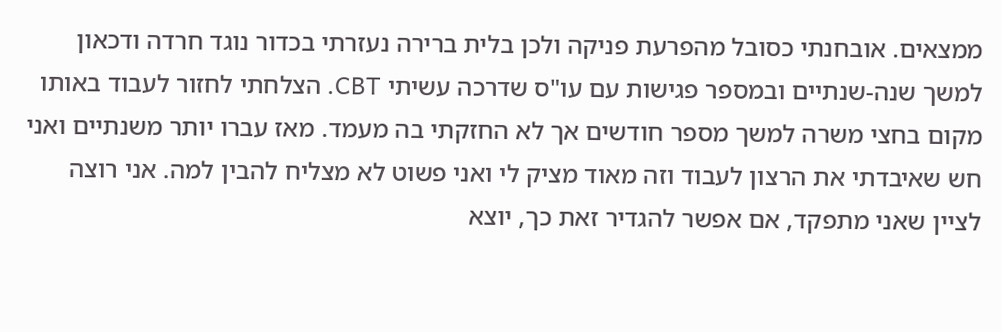ממצאים. אובחנתי כסובל מהפרעת פניקה ולכן בלית ברירה נעזרתי בכדור נוגד חרדה ודכאון למשך שנה-שנתיים ובמספר פגישות עם עו"ס שדרכה עשיתי CBT. הצלחתי לחזור לעבוד באותו מקום בחצי משרה למשך מספר חודשים אך לא החזקתי בה מעמד. מאז עברו יותר משנתיים ואני חש שאיבדתי את הרצון לעבוד וזה מאוד מציק לי ואני פשוט לא מצליח להבין למה. אני רוצה לציין שאני מתפקד, אם אפשר להגדיר זאת כך, יוצא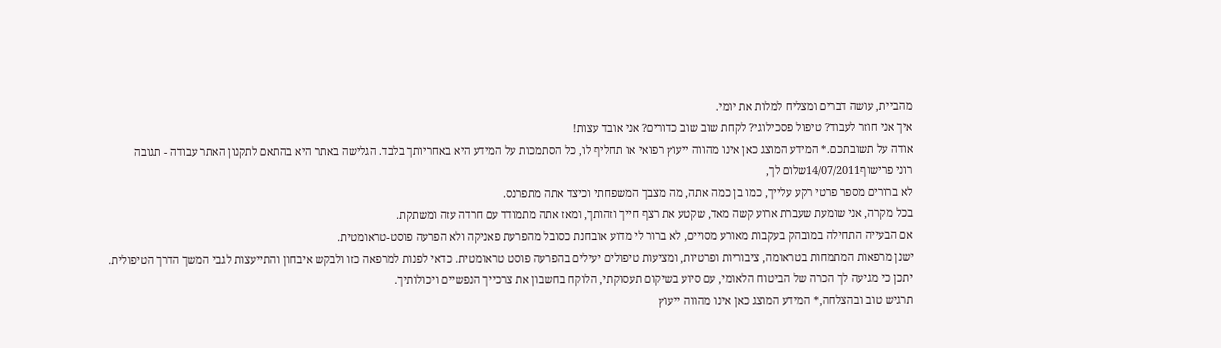מהביית, עושה דברים ומצליח למלות את יומי.
איך אני חוזר לעבוד? טיפול פסכילוגי? לקחת שוב שוב כדורים? אני אובד עצות!
אודה על תשובתכם.* המידע המוצג כאן אינו מהווה ייעוץ רפואי או תחליף לו, כל הסתמכות על המידע היא באחריותך בלבד. הגלישה באתר היא בהתאם לתקנון האתר עבודה - תגובה
רוני פרישוף14/07/2011שלום לך,
לא ברורים מספר פרטי רקע עלייך, כמו בן כמה אתה, מה מצבך המשפחתי וכיצד אתה מתפרנס.
בכל מקרה, אני שומעת שעברת ארוע קשה מאד, שקטע את רצף חייך וזהותך, ומאז אתה מתמודד עם חרדה עזה ומשתקת.
אם הבעייה התחילה במובהק בעקבות מאורע מסויים, לא ברור לי מדוע אובחנת כסובל מהפרעת פאניקה ולא הפרעה פוסט-טראומטית.
ישנן מרפאות המתמחות בטראומה, ציבוריות ופרטיות, ומציעות טיפולים יעילים בהפרעה פוסט טראומטית. כדאי לפנות למרפאה כזו ולבקש איבחון והתייעצות לגבי המשך הדרך הטיפולית.
יתכן כי מגיעה לך הכרה של הביטוח הלאומי, עם סיוע בשיקום תעסוקתי, הלוקח בחשבון את צרכייך הנפשיים ויכולותיך.
תרגיש טוב ובהצלחה,* המידע המוצג כאן אינו מהווה ייעוץ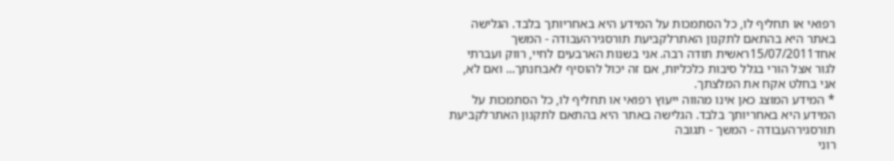רפואי או תחליף לו, כל הסתמכות על המידע היא באחריותך בלבד. הגלישה באתר היא בהתאם לתקנון האתרלקביעת תורסגירהעבודה - המשך
אחד15/07/2011ראשית תודה רבה. אני בשנות הארבעים לחיי, רווק ועברתי לגור אצל הורי בגלל סיבות כלכליות, אם זה יכול להוסיף לאבחנתך... ואם לא, אני בחלט אקח את המלצתך.
* המידע המוצג כאן אינו מהווה ייעוץ רפואי או תחליף לו, כל הסתמכות על המידע היא באחריותך בלבד. הגלישה באתר היא בהתאם לתקנון האתרלקביעת תורסגירהעבודה - המשך - תגובה
רוני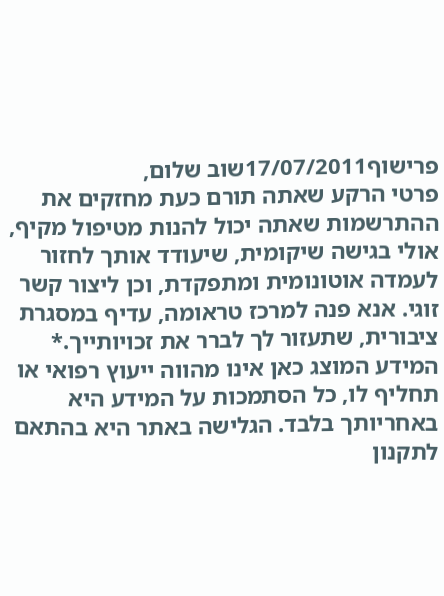פרישוף17/07/2011שוב שלום,
פרטי הרקע שאתה תורם כעת מחזקים את ההתרשמות שאתה יכול להנות מטיפול מקיף, אולי בגישה שיקומית, שיעודד אותך לחזור לעמדה אוטונומית ומתפקדת, וכן ליצור קשר זוגי. אנא פנה למרכז טראומה, עדיף במסגרת ציבורית, שתעזור לך לברר את זכויותייך.* המידע המוצג כאן אינו מהווה ייעוץ רפואי או תחליף לו, כל הסתמכות על המידע היא באחריותך בלבד. הגלישה באתר היא בהתאם לתקנון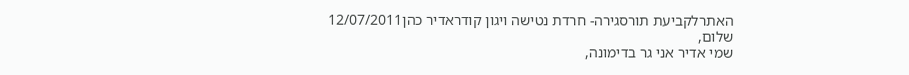האתרלקביעת תורסגירה- חרדת נטישה ויגון קודראדיר כהן12/07/2011
שלום,
שמי אדיר אני גר בדימונה,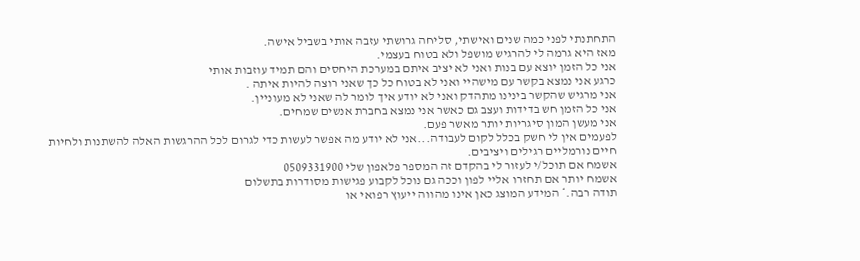התחתנתי לפני כמה שנים ואישתי, סליחה גרושתי עזבה אותי בשביל אישה.
מאז היא גרמה לי להרגיש מושפל ולא בטוח בעצמי.
אני כל הזמן יוצא עם בנות ואני לא יציב איתם במערכת היחסים והם תמיד עוזבות אותי
כרגע אני נמצא בקשר עם מישהיי ואני לא בטוח כל כך שאני רוצה להיות איתה .
אני מרגיש שהקשר בינינו מתהדק ואני לא יודע איך לומר לה שאני לא מעוניין.
אני כל הזמן חש בדידות ועצב גם כאשר אני נמצא בחברת אנשים שמחים.
אני מעשן המון סיגריות יותר מאשר פעם.
לפעמים אין לי חשק בכלל לקום לעבודה...אני לא יודע מה אפשר לעשות כדי לגרום לכל ההרגשות האלה להשתנות ולחיות חיים נורמליים רגילים ויציבים.
אשמח אם תוכל/י לעזור לי בהקדם זה המספר פלאפון שלי 0509331900
אשמח יותר אם תחזרו אליי לפון וככה גם נוכל לקבוע פגישות מסודרות בתשלום
תודה רבה.* המידע המוצג כאן אינו מהווה ייעוץ רפואי או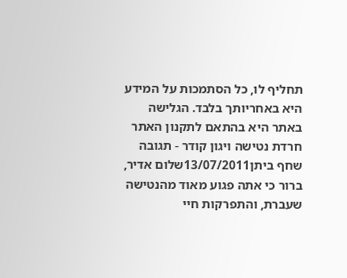תחליף לו, כל הסתמכות על המידע היא באחריותך בלבד. הגלישה באתר היא בהתאם לתקנון האתר חרדת נטישה ויגון קודר - תגובה
שחף ביתן13/07/2011שלום אדיר,
ברור כי אתה פגוע מאוד מהנטישה שעברת, והתפרקות חיי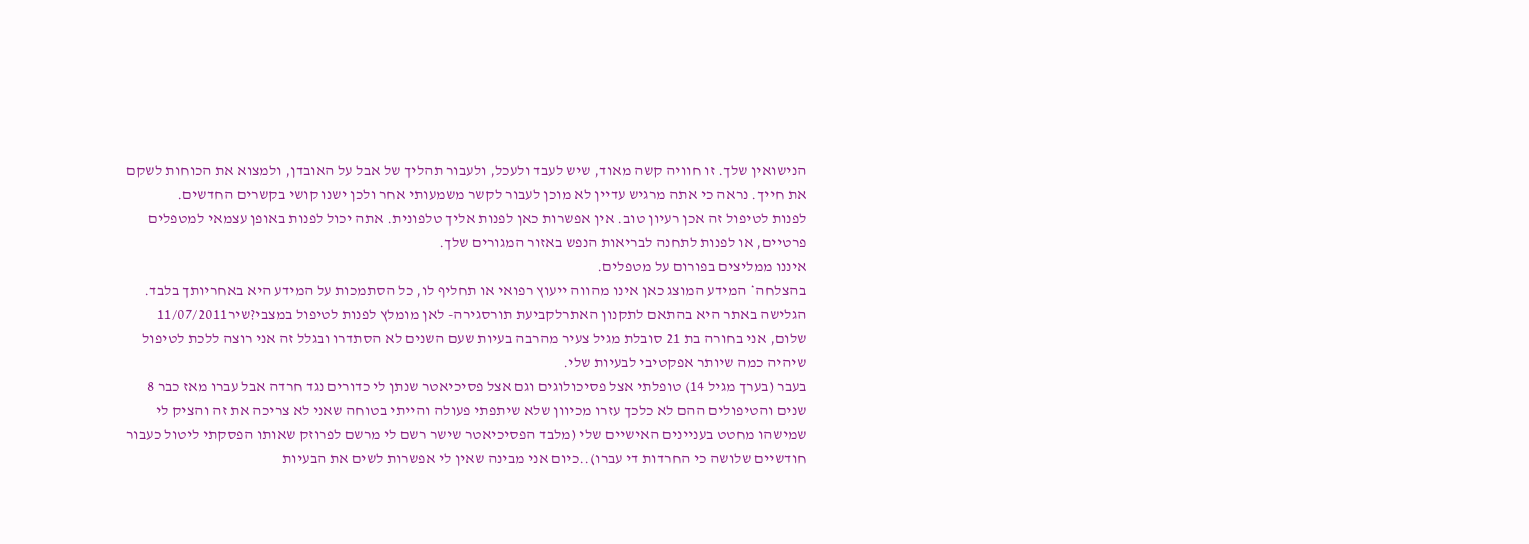הנישואין שלך. זו חוויה קשה מאוד, שיש לעבד ולעכל, ולעבור תהליך של אבל על האובדן, ולמצוא את הכוחות לשקם את חייך. נראה כי אתה מרגיש עדיין לא מוכן לעבור לקשר משמעותי אחר ולכן ישנו קושי בקשרים החדשים.
לפנות לטיפול זה אכן רעיון טוב. אין אפשרות כאן לפנות אליך טלפונית. אתה יכול לפנות באופן עצמאי למטפלים פרטיים, או לפנות לתחנה לבריאות הנפש באזור המגורים שלך.
איננו ממליצים בפורום על מטפלים.
בהצלחה* המידע המוצג כאן אינו מהווה ייעוץ רפואי או תחליף לו, כל הסתמכות על המידע היא באחריותך בלבד. הגלישה באתר היא בהתאם לתקנון האתרלקביעת תורסגירה- לאן מומלץ לפנות לטיפול במצבי?שיר11/07/2011
שלום, אני בחורה בת 21 סובלת מגיל צעיר מהרבה בעיות שעם השנים לא הסתדרו ובגלל זה אני רוצה ללכת לטיפול שיהיה כמה שיותר אפקטיבי לבעיות שלי.
בעבר (בערך מגיל 14) טופלתי אצל פסיכולוגים וגם אצל פסיכיאטר שנתן לי כדורים נגד חרדה אבל עברו מאז כבר 8 שנים והטיפולים ההם לא כלכך עזרו מכיוון שלא שיתפתי פעולה והייתי בטוחה שאני לא צריכה את זה והציק לי שמישהו מחטט בעניינים האישיים שלי (מלבד הפסיכיאטר שישר רשם לי מרשם לפרוזק שאותו הפסקתי ליטול כעבור חודשיים שלושה כי החרדות די עברו)..כיום אני מבינה שאין לי אפשרות לשים את הבעיות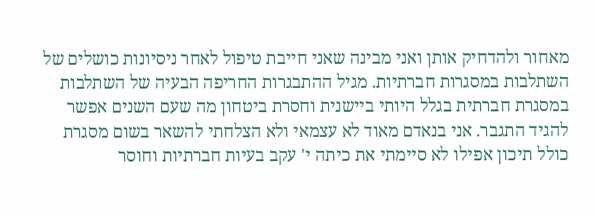מאחור ולהדחיק אותן ואני מבינה שאני חייבת טיפול לאחר ניסיונות כושלים של השתלבות במסגרות חברתיות. מגיל ההתבגרות החריפה הבעיה של השתלבות במסגרת חברתית בגלל היותי ביישנית וחסרת ביטחון מה שעם השנים אפשר להגיד התגבר. אני בנאדם מאוד לא עצמאי ולא הצלחתי להשאר בשום מסגרת כולל תיכון אפילו לא סיימתי את כיתה י' עקב בעיות חברתיות וחוסר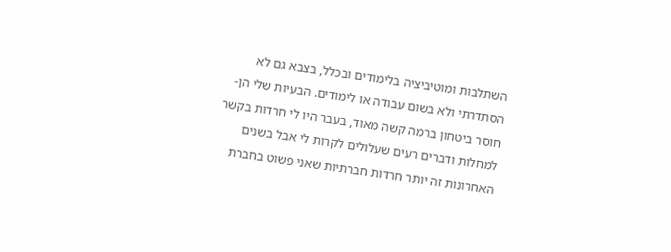השתלבות ומוטיביציה בלימודים ובכלל, בצבא גם לא הסתדרתי ולא בשום עבודה או לימודים. הבעיות שלי הן- חוסר ביטחון ברמה קשה מאוד, בעבר היו לי חרדות בקשר למחלות ודברים רעים שעלולים לקרות לי אבל בשנים האחרונות זה יותר חרדות חברתיות שאני פשוט בחברת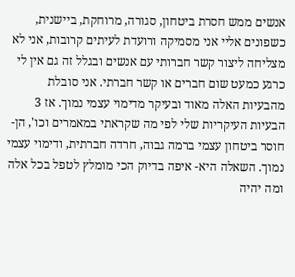אנשים ממש חסרת ביטחון, סגורה, מרוחקת, ביישנית, כשפונים אליי אני מסמיקה ורועדת לעיתים קרובות, אני לא מצליחה ליצור קשר חברותי עם אנשים ובגלל זה גם אין לי כרגע כמעט שום חברים או קשר חברתי. אני סובלת מהבעיות האלה מאוד ובעיקר מדימוי עצמי נמוך. אז 3 הבעיות העיקריות שלי לפי מה שקראתי במאמרים וכו', הן- חוסר ביטחון עצמי ברמה גבוה, חרדה חברתית, ודימוי עצמי נמוך. השאלה היא- איפה בדיוק הכי מומלץ לטפל בכל אלה ומה יהיה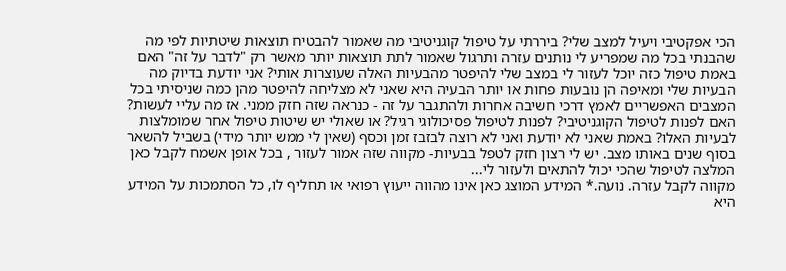הכי אפקטיבי ויעיל למצב שלי? ביררתי על טיפול קוגניטיבי מה שאמור להבטיח תוצאות שיטתיות לפי מה שהבנתי בכל מה שמפריע לי נותנים עזרה ותרגול שאמור לתת תוצאות יותר מאשר רק "לדבר על זה" האם באמת טיפול כזה יוכל לעזור לי במצב שלי להיפטר מהבעיות האלה שעוצרות אותי? אני יודעת בדיוק מה הבעיות שלי ומאיפה הן נובעות פחות או יותר הבעיה היא שאני לא מצליחה להיפטר מהן כמה שניסיתי בכל המצבים האפשריים לאמץ דרכי חשיבה אחרות ולהתגבר על זה - כנראה שזה חזק ממני. אז מה עליי לעשות? האם לפנות לטיפול הקוגניטיבי? לפנות לטיפול פסיכולוגי רגיל? או שאולי יש שיטות טיפול אחר שמומלצות לבעיות האלו? באמת שאני לא יודעת ואני לא רוצה לבזבז זמן וכסף (שאין לי ממש יותר מידי) בשביל להשאר בסוף שנים באותו מצב. יש לי רצון חזק לטפל בבעיות- מקווה שזה אמור לעזור , בכל אופן אשמח לקבל כאן המלצה לטיפול שהכי יכול להתאים ולעזור לי...
מקווה לקבל עזרה. נועה.* המידע המוצג כאן אינו מהווה ייעוץ רפואי או תחליף לו, כל הסתמכות על המידע היא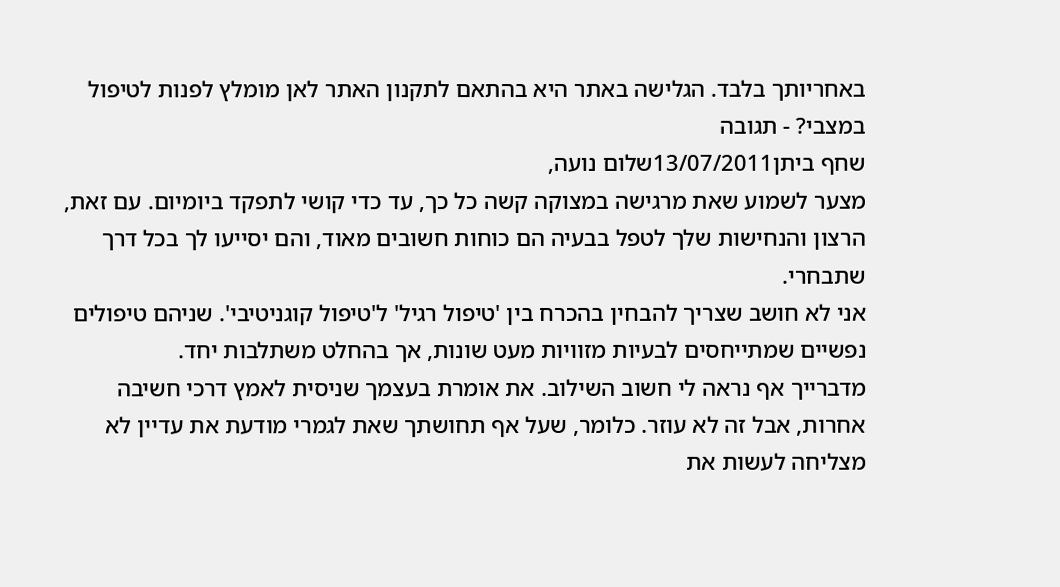באחריותך בלבד. הגלישה באתר היא בהתאם לתקנון האתר לאן מומלץ לפנות לטיפול במצבי? - תגובה
שחף ביתן13/07/2011שלום נועה,
מצער לשמוע שאת מרגישה במצוקה קשה כל כך, עד כדי קושי לתפקד ביומיום. עם זאת, הרצון והנחישות שלך לטפל בבעיה הם כוחות חשובים מאוד, והם יסייעו לך בכל דרך שתבחרי.
אני לא חושב שצריך להבחין בהכרח בין 'טיפול רגיל' ל'טיפול קוגניטיבי'. שניהם טיפולים נפשיים שמתייחסים לבעיות מזוויות מעט שונות, אך בהחלט משתלבות יחד.
מדברייך אף נראה לי חשוב השילוב. את אומרת בעצמך שניסית לאמץ דרכי חשיבה אחרות, אבל זה לא עוזר. כלומר, שעל אף תחושתך שאת לגמרי מודעת את עדיין לא מצליחה לעשות את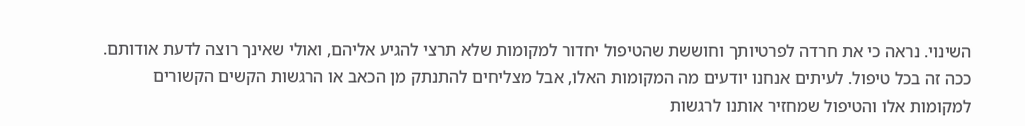השינוי. נראה כי את חרדה לפרטיותך וחוששת שהטיפול יחדור למקומות שלא תרצי להגיע אליהם, ואולי שאינך רוצה לדעת אודותם. ככה זה בכל טיפול. לעיתים אנחנו יודעים מה המקומות האלו, אבל מצליחים להתנתק מן הכאב או הרגשות הקשים הקשורים למקומות אלו והטיפול שמחזיר אותנו לרגשות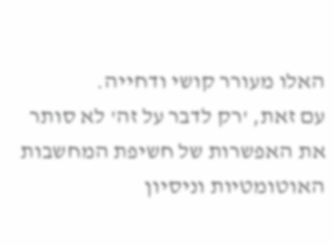האלו מעורר קושי ודחייה.
עם זאת, 'רק לדבר על זה' לא סותר את האפשרות של חשיפת המחשבות האוטומטיות וניסיון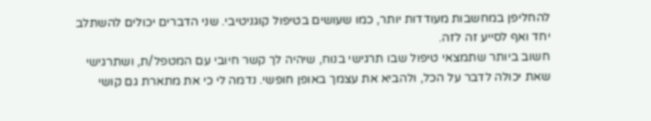להחליפן במחשבות מעודדות יותר, כמו שעושים בטיפול קוגניטיבי. שני הדברים יכולים להשתלב יחד ואף לסייע זה לזה.
חשוב ביותר שתמצאי טיפול שבו תרגישי בנוח, שיהיה לך קשר חיובי עם המטפל/ת, ושתרגישי שאת יכולה לדבר על הכל, ולהביא את עצמך באופן חופשי. נדמה לי כי את מתארת גם קושי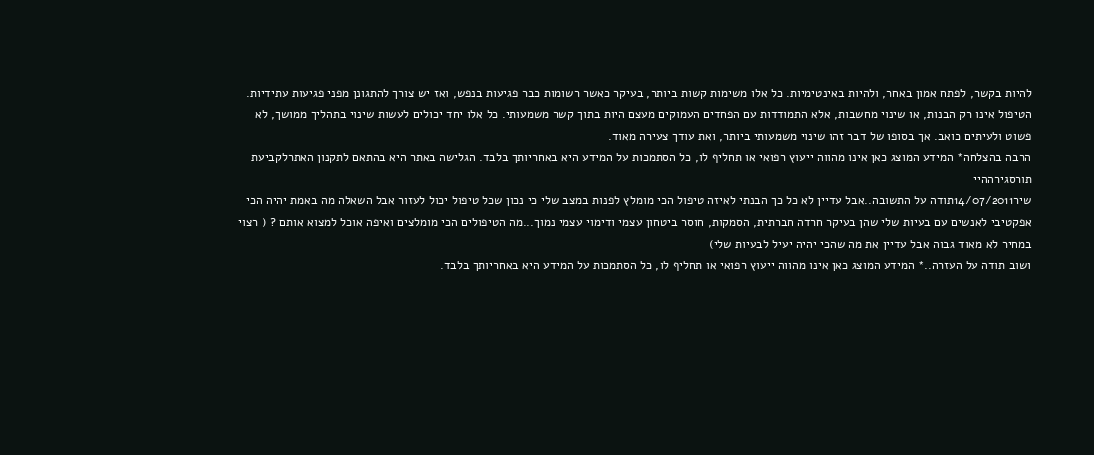להיות בקשר, לפתח אמון באחר, ולהיות באינטימיות. כל אלו משימות קשות ביותר, בעיקר כאשר רשומות כבר פגיעות בנפש, ואז יש צורך להתגונן מפני פגיעות עתידיות.
הטיפול אינו רק הבנות, או שינוי מחשבות, אלא התמודדות עם הפחדים העמוקים מעצם היות בתוך קשר משמעותי. כל אלו יחד יכולים לעשות שינוי בתהליך ממושך, לא פשוט ולעיתים כואב. אך בסופו של דבר זהו שינוי משמעותי ביותר, ואת עודך צעירה מאוד.
הרבה בהצלחה* המידע המוצג כאן אינו מהווה ייעוץ רפואי או תחליף לו, כל הסתמכות על המידע היא באחריותך בלבד. הגלישה באתר היא בהתאם לתקנון האתרלקביעת תורסגירההיי
שיר14/07/2011תודה על התשובה..אבל עדיין לא כל כך הבנתי לאיזה טיפול הכי מומלץ לפנות במצב שלי כי נכון שכל טיפול יכול לעזור אבל השאלה מה באמת יהיה הכי אפקטיבי לאנשים עם בעיות שלי שהן בעיקר חרדה חברתית, הסמקות, חוסר ביטחון עצמי ודימוי עצמי נמוך...מה הטיפולים הכי מומלצים ואיפה אוכל למצוא אותם ? ( רצוי במחיר לא מאוד גבוה אבל עדיין את מה שהכי יהיה יעיל לבעיות שלי)
ושוב תודה על העזרה..* המידע המוצג כאן אינו מהווה ייעוץ רפואי או תחליף לו, כל הסתמכות על המידע היא באחריותך בלבד.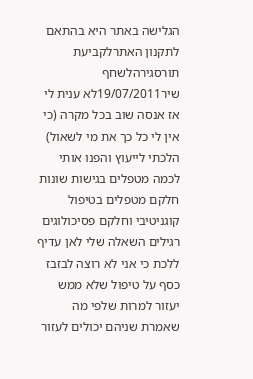הגלישה באתר היא בהתאם לתקנון האתרלקביעת תורסגירהלשחף
שיר19/07/2011לא ענית לי אז אנסה שוב בכל מקרה (כי אין לי כל כך את מי לשאול)
הלכתי לייעוץ והפנו אותי לכמה מטפלים בגישות שונות חלקם מטפלים בטיפול קוגניטיבי וחלקם פסיכולוגים רגילים השאלה שלי לאן עדיף ללכת כי אני לא רוצה לבזבז כסף על טיפול שלא ממש יעזור למרות שלפי מה שאמרת שניהם יכולים לעזור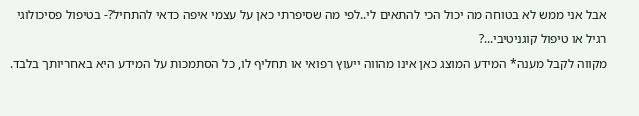אבל אני ממש לא בטוחה מה יכול הכי להתאים לי..לפי מה שסיפרתי כאן על עצמי איפה כדאי להתחיל?- בטיפול פסיכולוגי רגיל או טיפול קוגניטיבי...?
מקווה לקבל מענה* המידע המוצג כאן אינו מהווה ייעוץ רפואי או תחליף לו, כל הסתמכות על המידע היא באחריותך בלבד.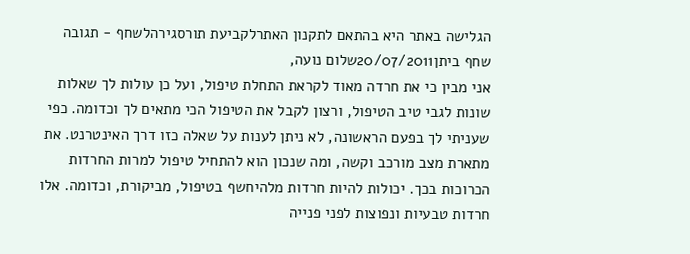הגלישה באתר היא בהתאם לתקנון האתרלקביעת תורסגירהלשחף - תגובה
שחף ביתן20/07/2011שלום נועה,
אני מבין כי את חרדה מאוד לקראת התחלת טיפול, ועל כן עולות לך שאלות שונות לגבי טיב הטיפול, ורצון לקבל את הטיפול הכי מתאים לך וכדומה. כפי שעניתי לך בפעם הראשונה, לא ניתן לענות על שאלה כזו דרך האינטרנט. את מתארת מצב מורכב וקשה, ומה שנכון הוא להתחיל טיפול למרות החרדות הכרוכות בכך. יכולות להיות חרדות מלהיחשף בטיפול, מביקורת, וכדומה. אלו חרדות טבעיות ונפוצות לפני פנייה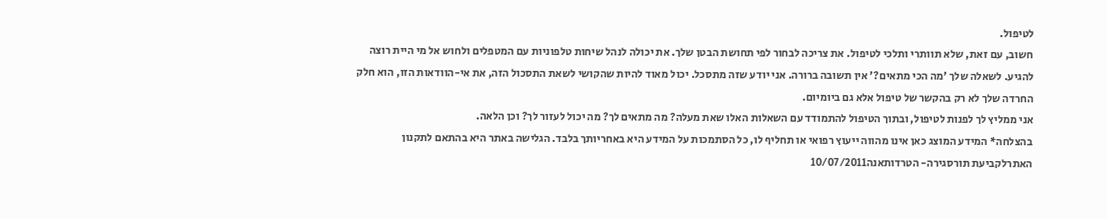לטיפול.
חשוב, עם זאת, שלא תוותרי ותלכי לטיפול. את צריכה לבחור לפי תחושת הבטן שלך. את יכולה לנהל שיחות טלפוניות עם המטפלים ולחוש אל מי היית רוצה להגיע. לשאלה שלך 'מה הכי מתאים?' אין תשובה ברורה. אני יודע שזה מתסכל. יכול מאוד להיות שהקושי לשאת התסכול הזה, את אי-הוודאות הזו, הוא חלק החרדה שלך לא רק בהקשר של טיפול אלא גם ביומיום.
אני ממליץ לך לפנות לטיפול, ובתוך הטיפול להתמודד עם השאלות האלו שאת מעלה? מה מתאים לך? מה יכול לעזור לך? וכן הלאה.
בהצלחה* המידע המוצג כאן אינו מהווה ייעוץ רפואי או תחליף לו, כל הסתמכות על המידע היא באחריותך בלבד. הגלישה באתר היא בהתאם לתקנון האתרלקביעת תורסגירה- הטרדותאנה10/07/2011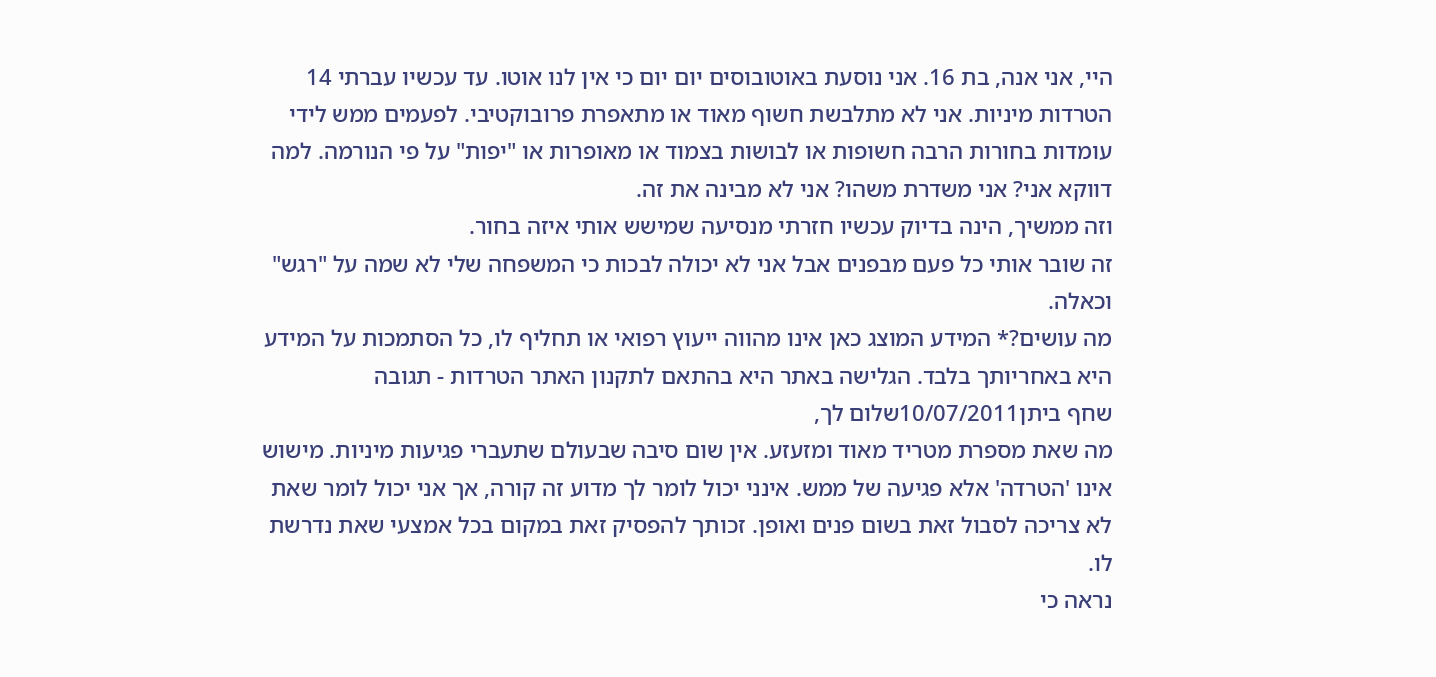היי, אני אנה, בת 16. אני נוסעת באוטובוסים יום יום כי אין לנו אוטו. עד עכשיו עברתי 14 הטרדות מיניות. אני לא מתלבשת חשוף מאוד או מתאפרת פרובוקטיבי. לפעמים ממש לידי עומדות בחורות הרבה חשופות או לבושות בצמוד או מאופרות או "יפות" על פי הנורמה. למה דווקא אני? אני משדרת משהו? אני לא מבינה את זה.
וזה ממשיך, הינה בדיוק עכשיו חזרתי מנסיעה שמישש אותי איזה בחור.
זה שובר אותי כל פעם מבפנים אבל אני לא יכולה לבכות כי המשפחה שלי לא שמה על "רגש" וכאלה.
מה עושים?* המידע המוצג כאן אינו מהווה ייעוץ רפואי או תחליף לו, כל הסתמכות על המידע היא באחריותך בלבד. הגלישה באתר היא בהתאם לתקנון האתר הטרדות - תגובה
שחף ביתן10/07/2011שלום לך,
מה שאת מספרת מטריד מאוד ומזעזע. אין שום סיבה שבעולם שתעברי פגיעות מיניות. מישוש אינו 'הטרדה' אלא פגיעה של ממש. אינני יכול לומר לך מדוע זה קורה, אך אני יכול לומר שאת לא צריכה לסבול זאת בשום פנים ואופן. זכותך להפסיק זאת במקום בכל אמצעי שאת נדרשת לו.
נראה כי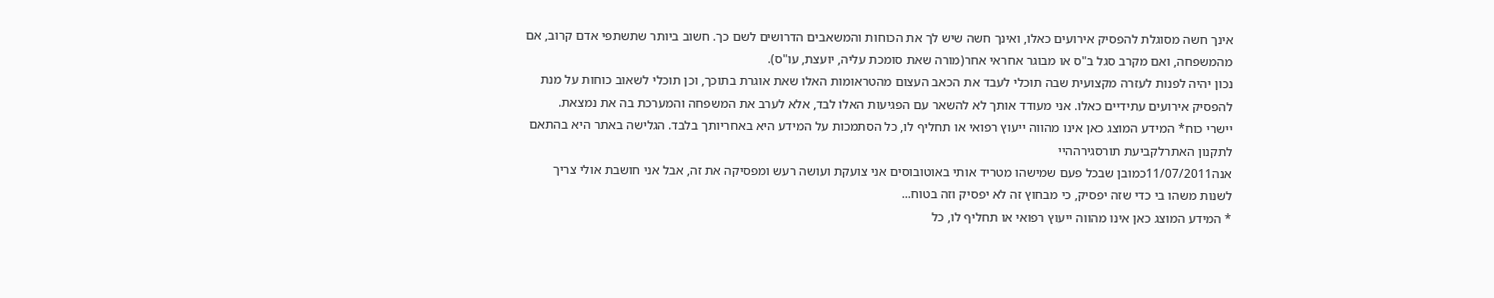אינך חשה מסוגלת להפסיק אירועים כאלו, ואינך חשה שיש לך את הכוחות והמשאבים הדרושים לשם כך. חשוב ביותר שתשתפי אדם קרוב, אם מהמשפחה, ואם מקרב סגל ב"ס או מבוגר אחראי אחר(מורה שאת סומכת עליה, יועצת, עו"ס).
נכון יהיה לפנות לעזרה מקצועית שבה תוכלי לעבד את הכאב העצום מהטראומות האלו שאת אוגרת בתוכך, וכן תוכלי לשאוב כוחות על מנת להפסיק אירועים עתידיים כאלו. אני מעודד אותך לא להשאר עם הפגיעות האלו לבד, אלא לערב את המשפחה והמערכת בה את נמצאת.
יישרי כוח* המידע המוצג כאן אינו מהווה ייעוץ רפואי או תחליף לו, כל הסתמכות על המידע היא באחריותך בלבד. הגלישה באתר היא בהתאם לתקנון האתרלקביעת תורסגירההיי
אנה11/07/2011כמובן שבכל פעם שמישהו מטריד אותי באוטובוסים אני צועקת ועושה רעש ומפסיקה את זה, אבל אני חושבת אולי צריך לשנות משהו בי כדי שזה יפסיק, כי מבחוץ זה לא יפסיק וזה בטוח...
* המידע המוצג כאן אינו מהווה ייעוץ רפואי או תחליף לו, כל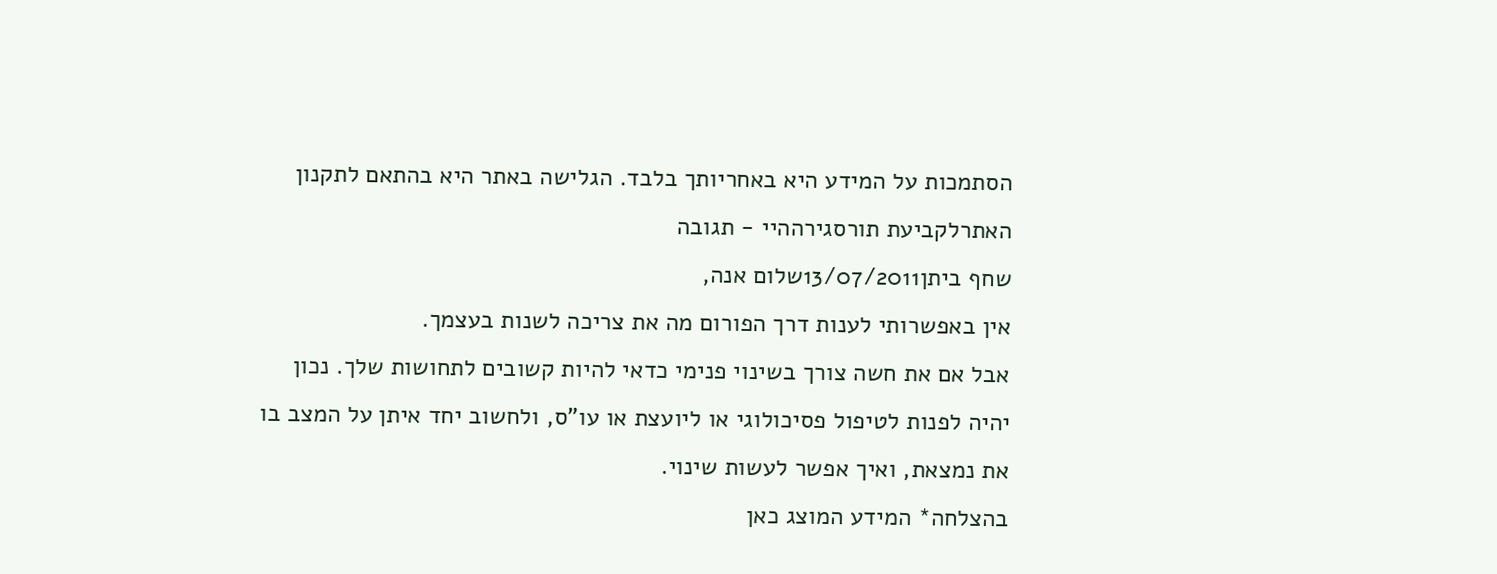הסתמכות על המידע היא באחריותך בלבד. הגלישה באתר היא בהתאם לתקנון האתרלקביעת תורסגירההיי - תגובה
שחף ביתן13/07/2011שלום אנה,
אין באפשרותי לענות דרך הפורום מה את צריכה לשנות בעצמך.
אבל אם את חשה צורך בשינוי פנימי כדאי להיות קשובים לתחושות שלך. נכון יהיה לפנות לטיפול פסיכולוגי או ליועצת או עו"ס, ולחשוב יחד איתן על המצב בו את נמצאת, ואיך אפשר לעשות שינוי.
בהצלחה* המידע המוצג כאן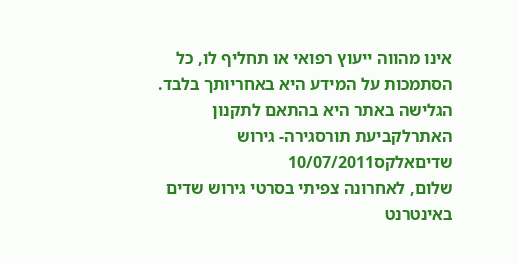אינו מהווה ייעוץ רפואי או תחליף לו, כל הסתמכות על המידע היא באחריותך בלבד. הגלישה באתר היא בהתאם לתקנון האתרלקביעת תורסגירה- גירוש שדיםאלקס10/07/2011
שלום, לאחרונה צפיתי בסרטי גירוש שדים באינטרנט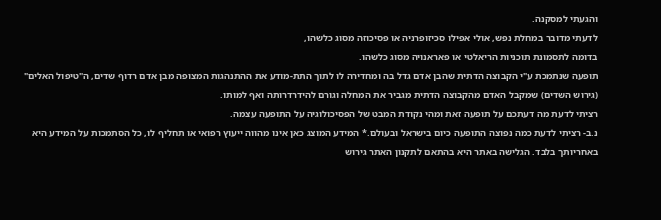והגעתי למסקנה.
לדעתי מדובר במחלת נפש, אולי אפילו סכיזופרניה או פסיכוזה מסוג כלשהו,
בדומה לתסמונת תוכניות הריאלטי או פאראנויה מסוג כלשהו.
תופעה שנתמכת ע"י הקבוצה הדתית שהבן אדם גדל בה ומחדירה לו לתוך התת-מודע את ההתנהגות המצופה מבן אדם רדוף שדים, ה"טיפול האלים" (גירוש השדים) שמקבל האדם מהקבוצה הדתית מגביר את המחלה וגורם להידרדרותה ואף למותו.
רציתי לדעת מה דעתכם על תופעה זאת ומהי נקודת המבט של הפסיכולוגיה על התופעה עצמה.
נ.ב- רציתי לדעת כמה נפוצה התופעה כיום בישראל ובעולם.* המידע המוצג כאן אינו מהווה ייעוץ רפואי או תחליף לו, כל הסתמכות על המידע היא באחריותך בלבד. הגלישה באתר היא בהתאם לתקנון האתר גירוש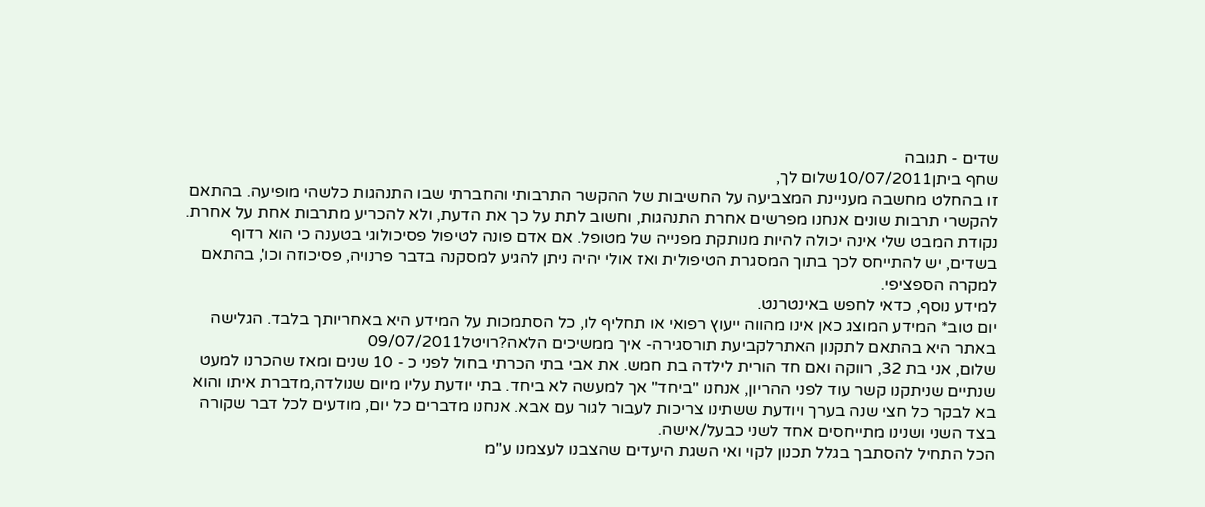שדים - תגובה
שחף ביתן10/07/2011שלום לך,
זו בהחלט מחשבה מעניינת המצביעה על החשיבות של ההקשר התרבותי והחברתי שבו התנהגות כלשהי מופיעה. בהתאם להקשרי תרבות שונים אנחנו מפרשים אחרת התנהגות, וחשוב לתת על כך את הדעת, ולא להכריע מתרבות אחת על אחרת.
נקודת המבט שלי אינה יכולה להיות מנותקת מפנייה של מטופל. אם אדם פונה לטיפול פסיכולוגי בטענה כי הוא רדוף בשדים, יש להתייחס לכך בתוך המסגרת הטיפולית ואז אולי יהיה ניתן להגיע למסקנה בדבר פרנויה, פסיכוזה וכו', בהתאם למקרה הספציפי.
למידע נוסף, כדאי לחפש באינטרנט.
יום טוב* המידע המוצג כאן אינו מהווה ייעוץ רפואי או תחליף לו, כל הסתמכות על המידע היא באחריותך בלבד. הגלישה באתר היא בהתאם לתקנון האתרלקביעת תורסגירה- איך ממשיכים הלאה?רויטל09/07/2011
שלום, אני בת 32, רווקה ואם חד הורית לילדה בת חמש. את אבי בתי הכרתי בחול לפני כ - 10 שנים ומאז שהכרנו למעט שנתיים שניתקנו קשר עוד לפני ההריון, אנחנו "ביחד" אך למעשה לא ביחד. בתי יודעת עליו מיום שנולדה,מדברת איתו והוא בא לבקר כל חצי שנה בערך ויודעת ששתינו צריכות לעבור לגור עם אבא. אנחנו מדברים כל יום, מודעים לכל דבר שקורה בצד השני ושנינו מתייחסים אחד לשני כבעל/אישה.
הכל התחיל להסתבך בגלל תכנון לקוי ואי השגת היעדים שהצבנו לעצמנו ע"מ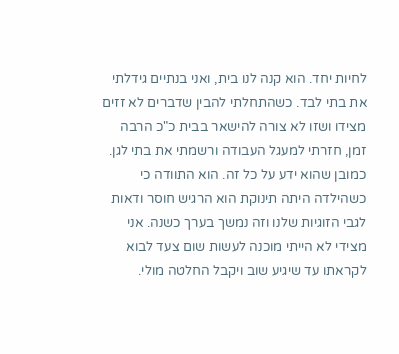לחיות יחד. הוא קנה לנו בית, ואני בנתיים גידלתי את בתי לבד. כשהתחלתי להבין שדברים לא זזים מצידו ושזו לא צורה להישאר בבית כ"כ הרבה זמן, חזרתי למעגל העבודה ורשמתי את בתי לגן. כמובן שהוא ידע על כל זה. הוא התוודה כי כשהילדה היתה תינוקת הוא הרגיש חוסר ודאות לגבי הזוגיות שלנו וזה נמשך בערך כשנה. אני מצידי לא הייתי מוכנה לעשות שום צעד לבוא לקראתו עד שיגיע שוב ויקבל החלטה מולי.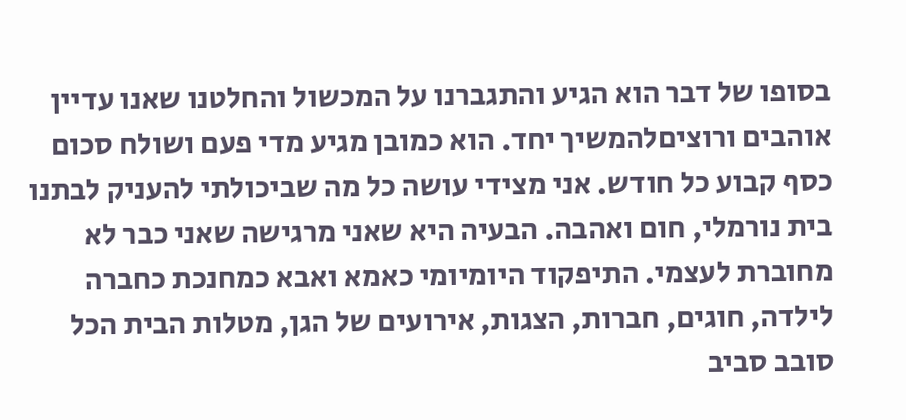בסופו של דבר הוא הגיע והתגברנו על המכשול והחלטנו שאנו עדיין אוהבים ורוציםלהמשיך יחד. הוא כמובן מגיע מדי פעם ושולח סכום כסף קבוע כל חודש. אני מצידי עושה כל מה שביכולתי להעניק לבתנו בית נורמלי, חום ואהבה. הבעיה היא שאני מרגישה שאני כבר לא מחוברת לעצמי. התיפקוד היומיומי כאמא ואבא כמחנכת כחברה לילדה, חוגים, חברות, הצגות, אירועים של הגן, מטלות הבית הכל סובב סביב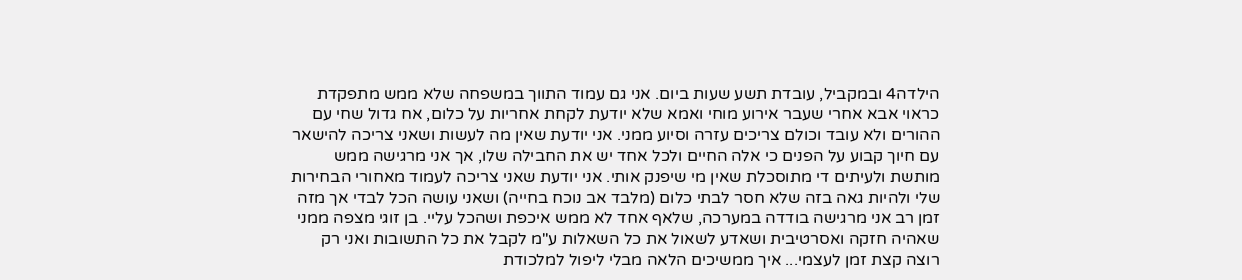הילדה4 ובמקביל, עובדת תשע שעות ביום. אני גם עמוד התווך במשפחה שלא ממש מתפקדת כראוי אבא אחרי שעבר אירוע מוחי ואמא שלא יודעת לקחת אחריות על כלום, אח גדול שחי עם ההורים ולא עובד וכולם צריכים עזרה וסיוע ממני. אני יודעת שאין מה לעשות ושאני צריכה להישאר עם חיוך קבוע על הפנים כי אלה החיים ולכל אחד יש את החבילה שלו, אך אני מרגישה ממש מותשת ולעיתים די מתוסכלת שאין מי שיפנק אותי. אני יודעת שאני צריכה לעמוד מאחורי הבחירות שלי ולהיות גאה בזה שלא חסר לבתי כלום (מלבד אב נוכח בחייה) ושאני עושה הכל לבדי אך מזה זמן רב אני מרגישה בודדה במערכה, שלאף אחד לא ממש איכפת ושהכל עליי. בן זוגי מצפה ממני שאהיה חזקה ואסרטיבית ושאדע לשאול את כל השאלות ע"מ לקבל את כל התשובות ואני רק רוצה קצת זמן לעצמי... איך ממשיכים הלאה מבלי ליפול למלכודת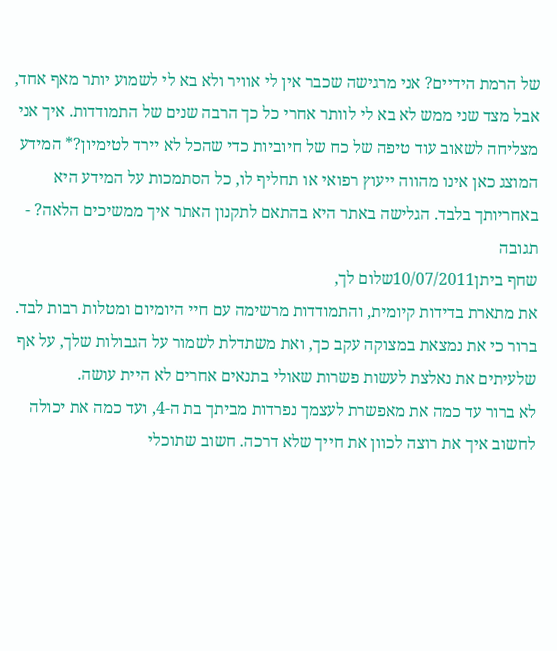של הרמת הידיים? אני מרגישה שכבר אין לי אוויר ולא בא לי לשמוע יותר מאף אחד, אבל מצד שני ממש לא בא לי לוותר אחרי כל כך הרבה שנים של התמודדות. איך אני מצליחה לשאוב עוד טיפה של כח של חיוביות כדי שהכל לא יירד לטימיון?* המידע המוצג כאן אינו מהווה ייעוץ רפואי או תחליף לו, כל הסתמכות על המידע היא באחריותך בלבד. הגלישה באתר היא בהתאם לתקנון האתר איך ממשיכים הלאה? - תגובה
שחף ביתן10/07/2011שלום לך,
את מתארת בדידות קיומית, והתמודדות מרשימה עם חיי היומיום ומטלות רבות לבד. ברור כי את נמצאת במצוקה עקב כך, ואת משתדלת לשמור על הגבולות שלך, על אף שלעיתים את נאלצת לעשות פשרות שאולי בתנאים אחרים לא היית עושה.
לא ברור עד כמה את מאפשרת לעצמך נפרדות מביתך בת ה-4, ועד כמה את יכולה לחשוב איך את רוצה לכוון את חייך שלא דרכה. חשוב שתוכלי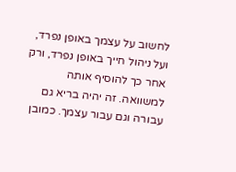לחשוב על עצמך באופן נפרד, ועל ניהול חייך באופן נפרד, ורק אחר כך להוסיף אותה למשוואה. זה יהיה בריא גם עבורה וגם עבור עצמך. כמובן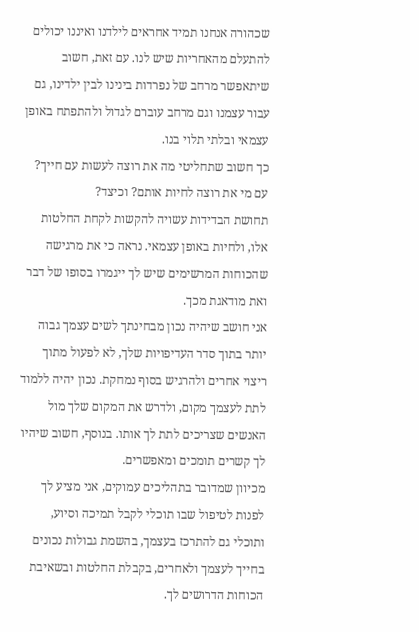שכהורה אנחנו תמיד אחראים לילדנו ואיננו יכולים להתעלם מהאחריות שיש לנו. עם זאת, חשוב שיתאפשר מרחב של נפרדות בינינו לבין ילדינו, גם עבור עצמנו וגם מרחב עוברם לגדול ולהתפתח באופן עצמאי ובלתי תלוי בנו.
כך חשוב שתחליטי מה את רוצה לעשות עם חייך? עם מי את רוצה לחיות אותם? וכיצד?
תחושת הבדידות עשויה להקשות לקחת החלטות אלו, ולחיות באופן עצמאי. נראה כי את מרגישה שהכוחות המרשימים שיש לך ייגמרו בסופו של דבר ואת מודאגת מכך.
אני חושב שיהיה נכון מבחינתך לשים עצמך גבוה יותר בתוך סדר העדיפויות שלך, לא לפעול מתוך ריצוי אחרים ולהרגיש בסוף נמחקת. נכון יהיה ללמוד לתת לעצמך מקום, ולדרש את המקום שלך מול האנשים שצריכים לתת לך אותו. בנוסף, חשוב שיהיו לך קשרים תומכים ומאפשרים.
מכיוון שמדובר בתהליכים עמוקים, אני מציע לך לפנות לטיפול שבו תוכלי לקבל תמיכה וסיוע, ותוכלי גם להתרכז בעצמך, בהשמת גבולות נכונים בחייך לעצמך ולאחרים, בקבלת החלטות ובשאיבת הכוחות הדרושים לך.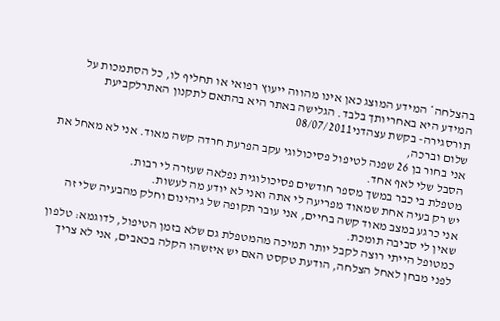בהצלחה* המידע המוצג כאן אינו מהווה ייעוץ רפואי או תחליף לו, כל הסתמכות על המידע היא באחריותך בלבד. הגלישה באתר היא בהתאם לתקנון האתרלקביעת תורסגירה- בקשת עצהדני08/07/2011
שלום וברכה,
אני בחור בן 26 שפנה לטיפול פסיכולוגי עקב הפרעת חרדה קשה מאוד. אני לא מאחל את הסבל שלי לאף אחד.
מטפלת בי כבר במשך מספר חודשים פסיכולוגית נפלאה שעזרה לי רבות.
יש רק בעיה אחת שמאוד מפריעה לי אתה ואני לא יודע מה לעשות.
אני כרגע במצב מאוד קשה בחיים, אני עובר תקופה של גיהינום וחלק מהבעיה שלי זה שאין לי סביבה תומכת.
כמטופל הייתי רוצה לקבל יותר תמיכה מהמטפלת גם שלא בזמן הטיפול, לדוגמא: טלפון לפני מבחן לאחל הצלחה, הודעת טקסט האם יש איזשהו הקלה בכאבים, אני לא צריך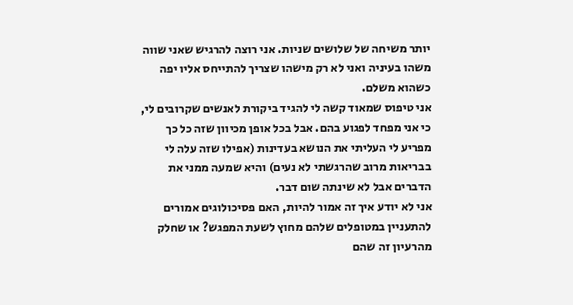יותר משיחה של שלושים שניות. אני רוצה להרגיש שאני שווה משהו בעיניה ואני לא רק מישהו שצריך להתייחס אליו יפה כשהוא משלם.
אני טיפוס שמאוד קשה לי להגיד ביקורת לאנשים שקרובים לי, כי אני מפחד לפגוע בהם. אבל בכל אופן מכיוון שזה כל כך מפריע לי העליתי את הנושא בעדינות (אפילו שזה עלה לי בבריאות מרוב שהרגשתי לא נעים) והיא שמעה ממני את הדברים אבל לא שינתה שום דבר.
אני לא יודע איך זה אמור להיות, האם פסיכולוגים אמורים להתעניין במטופלים שלהם מחוץ לשעת המפגש? או שחלק מהרעיון זה שהם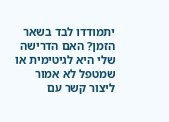יתמודדו לבד בשאר הזמן? האם הדרישה שלי היא לגיטימית או שמטפל לא אמור ליצור קשר עם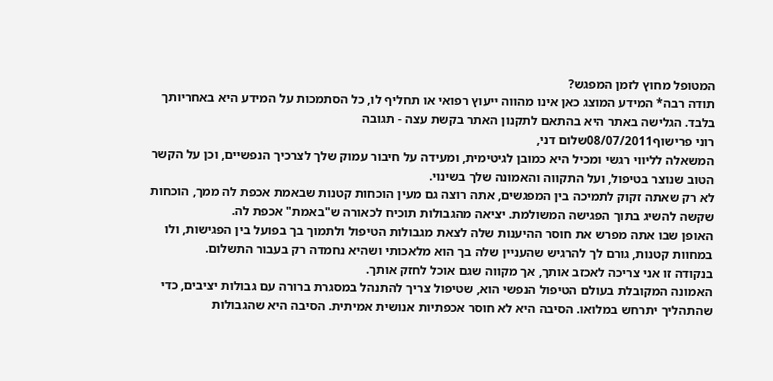המטופל מחוץ לזמן המפגש?
תודה רבה* המידע המוצג כאן אינו מהווה ייעוץ רפואי או תחליף לו, כל הסתמכות על המידע היא באחריותך בלבד. הגלישה באתר היא בהתאם לתקנון האתר בקשת עצה - תגובה
רוני פרישוף08/07/2011שלום דני,
המשאלה לליווי רגשי ומכיל היא כמובן לגיטימית, ומעידה על חיבור עמוק שלך לצרכיך הנפשיים, וכן על הקשר הטוב שנוצר בטיפול, ועל התקווה והאמונה שלך בשינוי.
לא רק שאתה זקוק לתמיכה בין המפגשים, אתה רוצה גם מעין הוכחות קטנות שבאמת אכפת לה ממך, הוכחות שקשה להשיג בתוך הפגישה המשולמת. יציאה מהגבולות תוכיח לכאורה ש"באמת" אכפת לה.
האופן שבו אתה מפרש את חוסר ההיענות שלה לצאת מגבולות הטיפול ולתמוך בך בפועל בין הפגישות, ולו במחוות קטנות, גורם לך להרגיש שהעניין שלה בך הוא מלאכותי ושהיא נחמדה רק בעבור התשלום.
בנקודה זו אני צריכה לאכזב אותך, אך מקווה שגם אוכל לחזק אותך.
האמונה המקובלת בעולם הטיפול הנפשי הוא, שטיפול צריך להתנהל במסגרת ברורה עם גבולות יציבים, כדי שהתהליך יתרחש במלואו. הסיבה היא לא חוסר אכפתיות אנושית אמיתית. הסיבה היא שהגבולות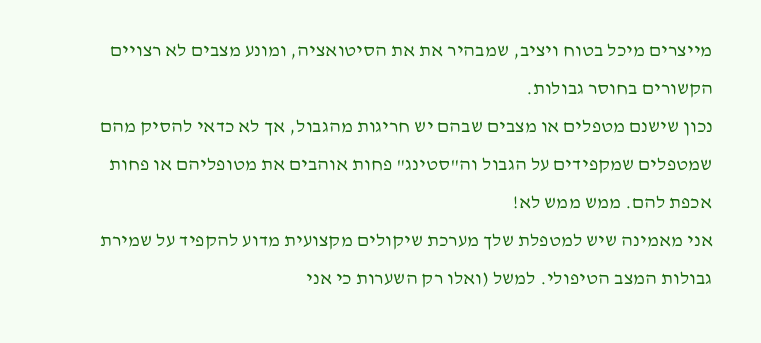מייצרים מיכל בטוח ויציב, שמבהיר את את הסיטואציה, ומונע מצבים לא רצויים הקשורים בחוסר גבולות.
נכון שישנם מטפלים או מצבים שבהם יש חריגות מהגבול, אך לא כדאי להסיק מהם שמטפלים שמקפידים על הגבול וה"סטינג" פחות אוהבים את מטופליהם או פחות אכפת להם. ממש ממש לא!
אני מאמינה שיש למטפלת שלך מערכת שיקולים מקצועית מדוע להקפיד על שמירת גבולות המצב הטיפולי. למשל (ואלו רק השערות כי אני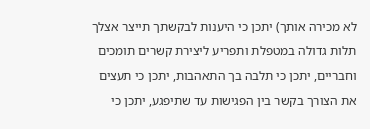לא מכירה אותך) יתכן כי היענות לבקשתך תייצר אצלך תלות גדולה במטפלת ותפריע ליצירת קשרים תומכים וחבריים, יתכן כי תלבה בך התאהבות, יתכן כי תעצים את הצורך בקשר בין הפגישות עד שתיפגע, יתכן כי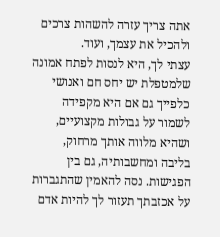אתה צריך עזרה להשהות צרכים ולהכיל את עצמך, ועוד.
עצתי לך, היא לנסות לפתח אמונה שלמטפלת יש יחס חם ואנושי כלפייך גם אם היא מקפידה לשמור על גבולות מקצועיים, ושהיא מלווה אותך מרחוק, בליבה ומחשבותיה, גם בין הפגישות. נסה להאמין שהתגברות על אכזבתך תעזור לך להיות אדם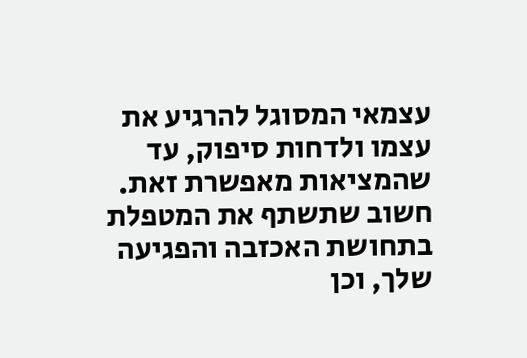עצמאי המסוגל להרגיע את עצמו ולדחות סיפוק, עד שהמציאות מאפשרת זאת.
חשוב שתשתף את המטפלת בתחושת האכזבה והפגיעה שלך, וכן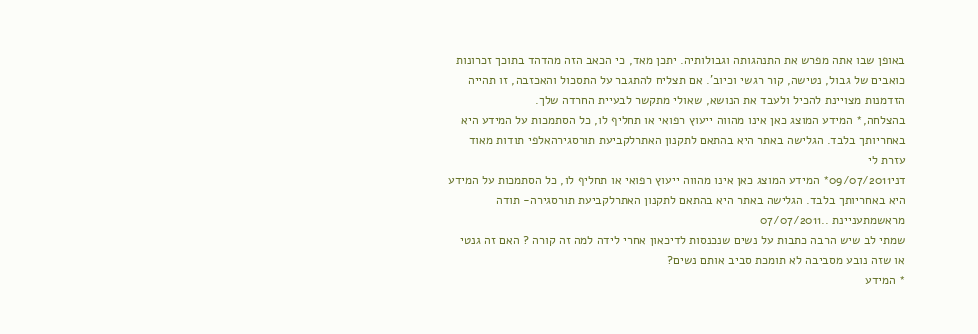באופן שבו אתה מפרש את התנהגותה וגבולותיה. יתכן מאד, כי הכאב הזה מהדהד בתוכך זכרונות כואבים של גבול, נטישה, קור רגשי וכיוב'. אם תצליח להתגבר על התסכול והאכזבה, זו תהייה הזדמנות מצויינת להכיל ולעבד את הנושא, שאולי מתקשר לבעיית החרדה שלך.
בהצלחה,* המידע המוצג כאן אינו מהווה ייעוץ רפואי או תחליף לו, כל הסתמכות על המידע היא באחריותך בלבד. הגלישה באתר היא בהתאם לתקנון האתרלקביעת תורסגירהאלפי תודות מאוד עזרת לי
דני09/07/2011* המידע המוצג כאן אינו מהווה ייעוץ רפואי או תחליף לו, כל הסתמכות על המידע היא באחריותך בלבד. הגלישה באתר היא בהתאם לתקנון האתרלקביעת תורסגירה- תודה מראשמתעניינת ..07/07/2011
שמתי לב שיש הרבה כתבות על נשים שנכנסות לדיכאון אחרי לידה למה זה קורה ? האם זה גנטי או שזה נובע מסביבה לא תומכת סביב אותם נשים?
* המידע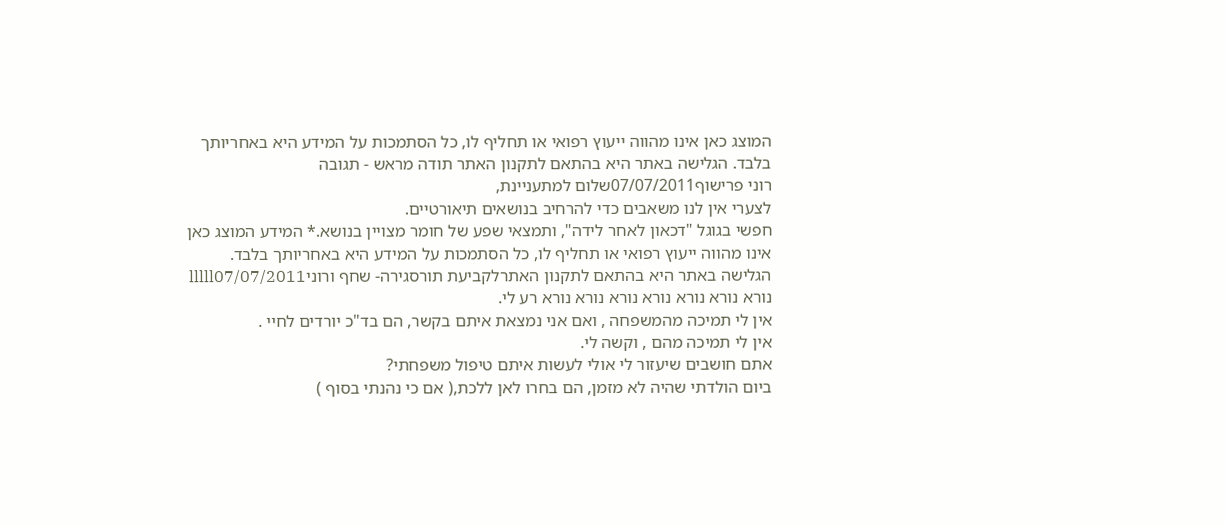המוצג כאן אינו מהווה ייעוץ רפואי או תחליף לו, כל הסתמכות על המידע היא באחריותך בלבד. הגלישה באתר היא בהתאם לתקנון האתר תודה מראש - תגובה
רוני פרישוף07/07/2011שלום למתעניינת,
לצערי אין לנו משאבים כדי להרחיב בנושאים תיאורטיים.
חפשי בגוגל "דכאון לאחר לידה", ותמצאי שפע של חומר מצויין בנושא.* המידע המוצג כאן אינו מהווה ייעוץ רפואי או תחליף לו, כל הסתמכות על המידע היא באחריותך בלבד. הגלישה באתר היא בהתאם לתקנון האתרלקביעת תורסגירה- שחף ורוניlllll07/07/2011
נורא נורא נורא נורא נורא נורא נורא רע לי.
אין לי תמיכה מהמשפחה , ואם אני נמצאת איתם בקשר, הם בד"כ יורדים לחיי .
אין לי תמיכה מהם , וקשה לי.
אתם חושבים שיעזור לי אולי לעשות איתם טיפול משפחתי?
ביום הולדתי שהיה לא מזמן, הם בחרו לאן ללכת,( אם כי נהנתי בסוף )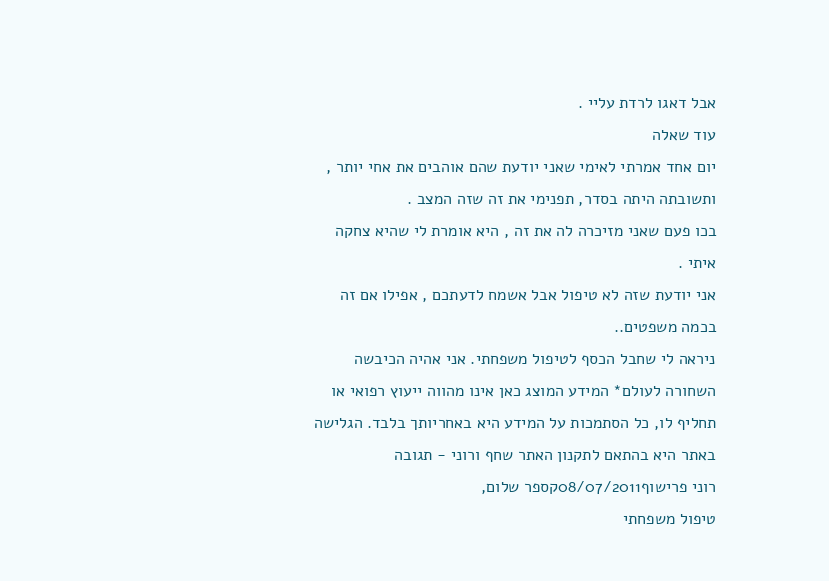אבל דאגו לרדת עליי .
עוד שאלה
יום אחד אמרתי לאימי שאני יודעת שהם אוהבים את אחי יותר , ותשובתה היתה בסדר, תפנימי את זה שזה המצב .
בכו פעם שאני מזיכרה לה את זה , היא אומרת לי שהיא צחקה איתי .
אני יודעת שזה לא טיפול אבל אשמח לדעתכם , אפילו אם זה בכמה משפטים..
ניראה לי שחבל הכסף לטיפול משפחתי. אני אהיה הכיבשה השחורה לעולם* המידע המוצג כאן אינו מהווה ייעוץ רפואי או תחליף לו, כל הסתמכות על המידע היא באחריותך בלבד. הגלישה באתר היא בהתאם לתקנון האתר שחף ורוני - תגובה
רוני פרישוף08/07/2011קספר שלום,
טיפול משפחתי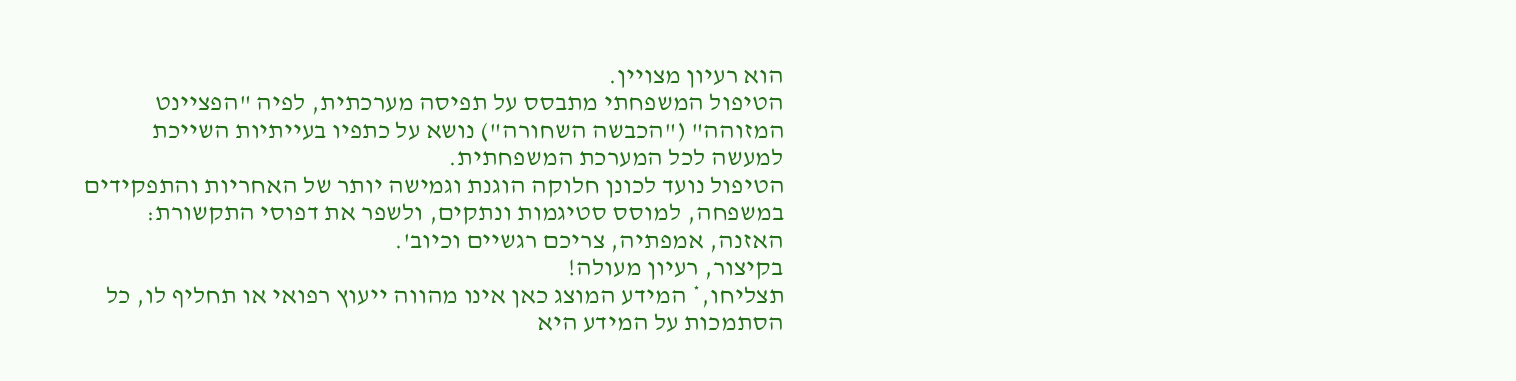הוא רעיון מצויין.
הטיפול המשפחתי מתבסס על תפיסה מערכתית, לפיה "הפציינט המזוהה" ("הכבשה השחורה") נושא על כתפיו בעייתיות השייכת למעשה לכל המערכת המשפחתית.
הטיפול נועד לכונן חלוקה הוגנת וגמישה יותר של האחריות והתפקידים במשפחה, למוסס סטיגמות ונתקים, ולשפר את דפוסי התקשורת: האזנה, אמפתיה, צריכם רגשיים וכיוב'.
בקיצור, רעיון מעולה!
תצליחו,* המידע המוצג כאן אינו מהווה ייעוץ רפואי או תחליף לו, כל הסתמכות על המידע היא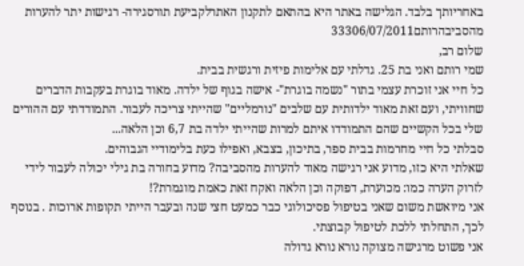באחריותך בלבד. הגלישה באתר היא בהתאם לתקנון האתרלקביעת תורסגירה- רגישות יתר להערות מהסביבהרותם33306/07/2011
שלום רב,
שמי רותם ואני בת 25. גדלתי עם אלימות פיזית ורגשית בבית.
כל חיי אני זוכרת עצמי בתור "נשמה בוגרת"- אישה בגוף של ילדה. מאוד בוגרת בעקבות הדברים שחוויתי, ועם זאת מאוד ילדותית עם שלבים "נורמליים" שהייתי צריכה לעבור. התמודדתי עם ההורים שלי בכל הקשיים שהם התמודדו איתם למרות שהייתי ילדה בת 6,7 וכן הלאה...
סבלתי כל חיי מחרמות בבית ספר, בתיכון, בצבא, ואפילו כעת בלימודיי הגבוהים.
שאלתי היא כזו, מדוע אני רגישה מאוד להערות מהסביבה? מדוע בחורה בת גילי יכולה לעבור לידי לזרוק הערה כמו: מכוערת, דפוקה וכן הלאה ואקח זאת כאמת מוגמרת?!
אני מיואשת משום שאני בטיפול פסיכולוגי כבר כמעט חצי שנה ובעבר הייתי תקופות ארוכות . בנוסף לכך, התחלתי ללכת לטיפול קבוצתי.
אני פשוט מרגישה מצוקה נורא נורא גדולה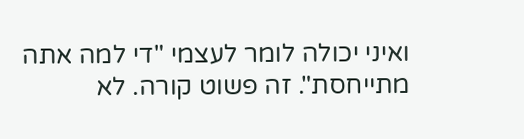ואיני יכולה לומר לעצמי "די למה אתה מתייחסת". זה פשוט קורה. לא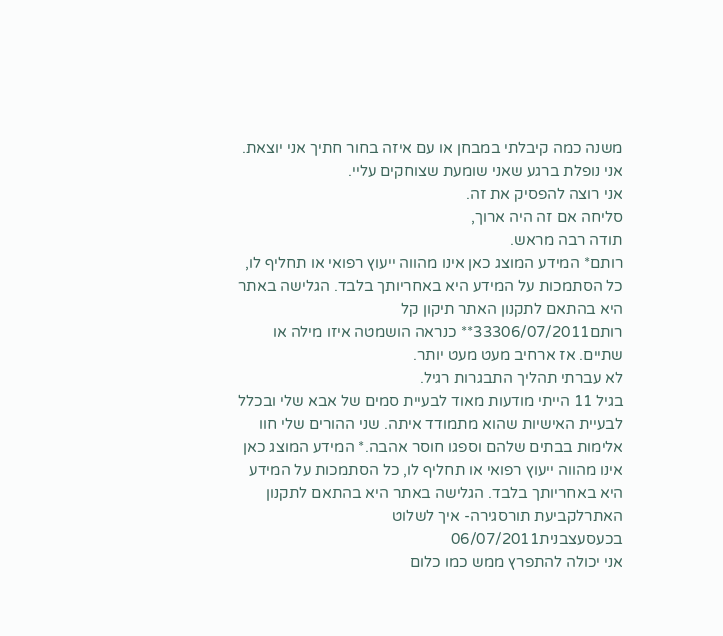משנה כמה קיבלתי במבחן או עם איזה בחור חתיך אני יוצאת. אני נופלת ברגע שאני שומעת שצוחקים עליי.
אני רוצה להפסיק את זה.
סליחה אם זה היה ארוך,
תודה רבה מראש.
רותם* המידע המוצג כאן אינו מהווה ייעוץ רפואי או תחליף לו, כל הסתמכות על המידע היא באחריותך בלבד. הגלישה באתר היא בהתאם לתקנון האתר תיקון קל
רותם33306/07/2011** כנראה הושמטה איזו מילה או שתיים. אז ארחיב מעט מעט יותר.
לא עברתי תהליך התבגרות רגיל.
בגיל 11 הייתי מודעות מאוד לבעיית סמים של אבא שלי ובכלל לבעיית האישיות שהוא מתמודד איתה. שני ההורים שלי חוו אלימות בבתים שלהם וספגו חוסר אהבה.* המידע המוצג כאן אינו מהווה ייעוץ רפואי או תחליף לו, כל הסתמכות על המידע היא באחריותך בלבד. הגלישה באתר היא בהתאם לתקנון האתרלקביעת תורסגירה- איך לשלוט בכעסעצבנית06/07/2011
אני יכולה להתפרץ ממש כמו כלום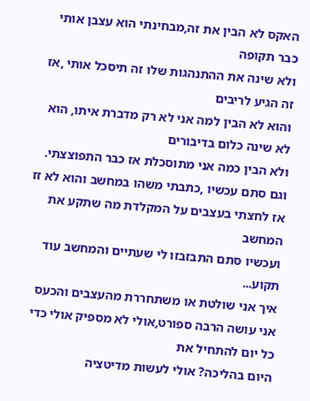האקס לא הבין את זה,מבחינתי הוא עצבן אותי כבר תקופה
ולא שינה את ההתנהגות שלו זה תיסכל אותי ,אז זה הגיע לריבים
והוא לא הבין למה אני לא רק מדברת איתו, הוא לא שינה כלום בדיבורים
ולא הבין כמה אני מתוסכלת אז כבר התפוצצתי.
וגם סתם עכשיו ,כתבתי משהו במחשב והוא לא זז
אז לחצתי בעצבים על המקלדת מה שתקע את המחשב
ועכשיו סתם התבזבזו לי שעתיים והמחשב עוד תקוע...
איך אני שולטת או משתחררת מהעצבים והכעס
אני עושה הרבה ספורט,אולי לא מספיק אולי כדי כל יום להתחיל את
היום בהליכה? אולי לעשות מדיטציה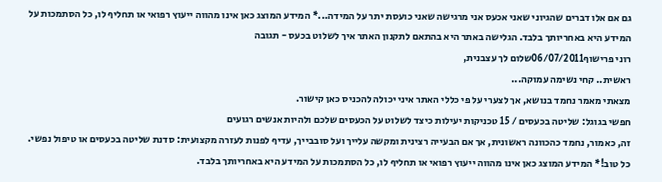גם אם אלו דברים שהגיוני שאני אכעס אני מרגישה שאני כועסת יתר על המידה...* המידע המוצג כאן אינו מהווה ייעוץ רפואי או תחליף לו, כל הסתמכות על המידע היא באחריותך בלבד. הגלישה באתר היא בהתאם לתקנון האתר איך לשלוט בכעס - תגובה
רוני פרישוף06/07/2011שלום לך עצבנית,
ראשית.. קחי נשימה עמוקה...
מצאתי מאמר נחמד בנושא, אך לצערי על פי כללי האתר איני יכולה להכניס כאן קישור.
חפשי בגוגל: שליטה בכעסים / 15 טכניקות יעילות כיצד לשלוט על הכעסים שלכם ולהיות אנשים רגועים
זה, כאמור, נחמד כהכוונה ראשונית, אך אם הבעייה רצינית ומקשה עלייך ועל סובבייך, עדיף לפנות לעזרה מקצועית: סדנת שליטה בכעסים או טיפול נפשי.
כל טוב!* המידע המוצג כאן אינו מהווה ייעוץ רפואי או תחליף לו, כל הסתמכות על המידע היא באחריותך בלבד.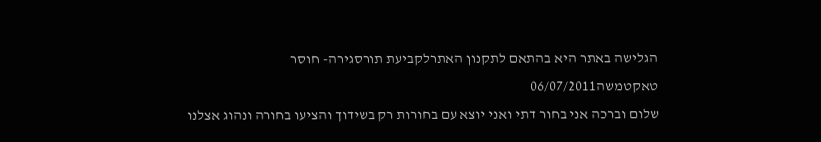הגלישה באתר היא בהתאם לתקנון האתרלקביעת תורסגירה- חוסר טאקטמשה06/07/2011
שלום וברכה אני בחור דתי ואני יוצא עם בחורות רק בשידוך והציעו בחורה ונהוג אצלנו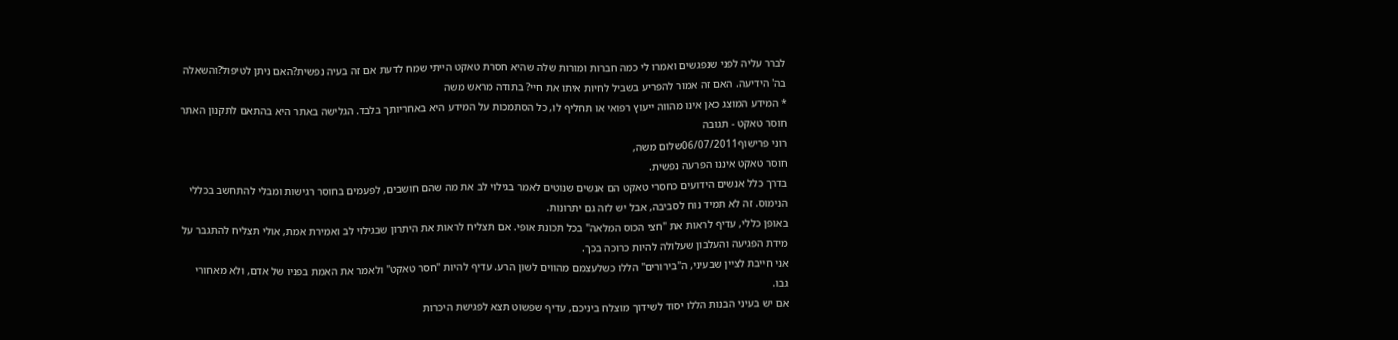לברר עליה לפני שנפגשים ואמרו לי כמה חברות ומורות שלה שהיא חסרת טאקט הייתי שמח לדעת אם זה בעיה נפשית?האם ניתן לטיפול?והשאלה בה' הידיעה. האם זה אמור להפריע בשביל לחיות איתו את חיי? בתודה מראש משה
* המידע המוצג כאן אינו מהווה ייעוץ רפואי או תחליף לו, כל הסתמכות על המידע היא באחריותך בלבד. הגלישה באתר היא בהתאם לתקנון האתר חוסר טאקט - תגובה
רוני פרישוף06/07/2011שלום משה,
חוסר טאקט איננו הפרעה נפשית.
בדרך כלל אנשים הידועים כחסרי טאקט הם אנשים שנוטים לאמר בגילוי לב את מה שהם חושבים, לפעמים בחוסר רגישות ומבלי להתחשב בכללי הנימוס. זה לא תמיד נוח לסביבה, אבל יש לזה גם יתרונות.
באופן כללי, עדיף לראות את "חצי הכוס המלאה" בכל תכונת אופי. אם תצליח לראות את היתרון שבגילוי לב ואמירת אמת, אולי תצליח להתגבר על מידת הפגיעה והעלבון שעלולה להיות כרוכה בכך.
אני חייבת לציין שבעיני, ה"בירורים" הללו כשלעצמם מהווים לשון הרע. עדיף להיות "חסר טאקט" ולאמר את האמת בפניו של אדם, ולא מאחורי גבו.
אם יש בעיני הבנות הללו יסוד לשידוך מוצלח ביניכם, עדיף שפשוט תצא לפגישת היכרות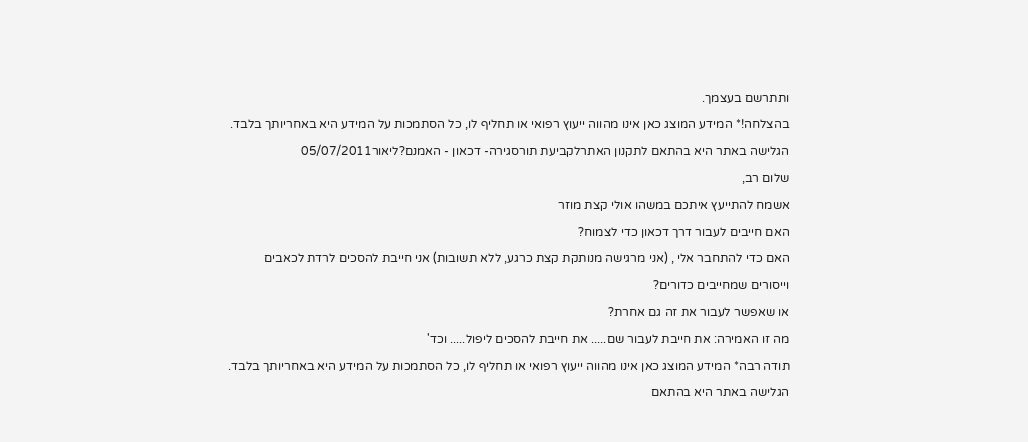ותתרשם בעצמך.
בהצלחה!* המידע המוצג כאן אינו מהווה ייעוץ רפואי או תחליף לו, כל הסתמכות על המידע היא באחריותך בלבד. הגלישה באתר היא בהתאם לתקנון האתרלקביעת תורסגירה- דכאון - האמנם?ליאור05/07/2011
שלום רב,
אשמח להתייעץ איתכם במשהו אולי קצת מוזר
האם חייבים לעבור דרך דכאון כדי לצמוח?
האם כדי להתחבר אלי , (אני מרגישה מנותקת קצת כרגע, ללא תשובות) אני חייבת להסכים לרדת לכאבים וייסורים שמחייבים כדורים?
או שאפשר לעבור את זה גם אחרת?
מה זו האמירה: את חייבת לעבור שם..... את חייבת להסכים ליפול..... וכד'
תודה רבה* המידע המוצג כאן אינו מהווה ייעוץ רפואי או תחליף לו, כל הסתמכות על המידע היא באחריותך בלבד. הגלישה באתר היא בהתאם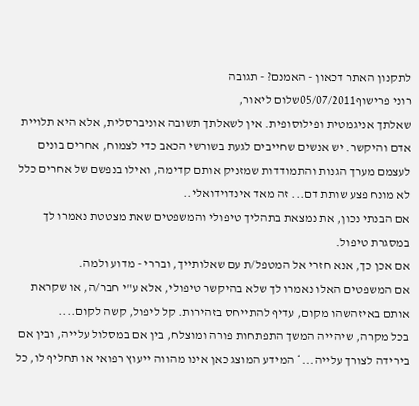לתקנון האתר דכאון - האמנם? - תגובה
רוני פרישוף05/07/2011שלום ליאור,
שאלתך אניגמטית ופילוסופית. אין לשאלתך תשובה אוניברסלית, אלא היא תלויית אדם והיקשר. יש אנשים שחייבים לגעת בשורשי הכאב כדי לצמוח, אחרים בונים לעצמם מערך הגנות והתמודדות שמזניק אותם קדימה, ואילו בנפשם של אחרים כלל לא מונח פצע שותת דם... זה מאד אינדוידואלי..
אם הבנתי נכון, את נמצאת בתהליך טיפולי והמשפטים שאת מצטטת נאמרו לך במסגרת טיפול.
אם אכן כך, אנא חזרי אל המטפל/ת עם שאלותייך, ובררי - מדוע ולמה.
אם המשפטים האלו נאמרו לך שלא בהיקשר טיפולי, אלא ע"י חבר/ה, או שקראת אותם באיזהשהו מקום, עדיף להתייחס בזהירות. קל ליפול, קשה לקום....
בכל מקרה, שיהייה המשך התפתחות פורה ומוצלח, בין אם במסלול עלייה, ובין אם בירידה לצורך עלייה...* המידע המוצג כאן אינו מהווה ייעוץ רפואי או תחליף לו, כל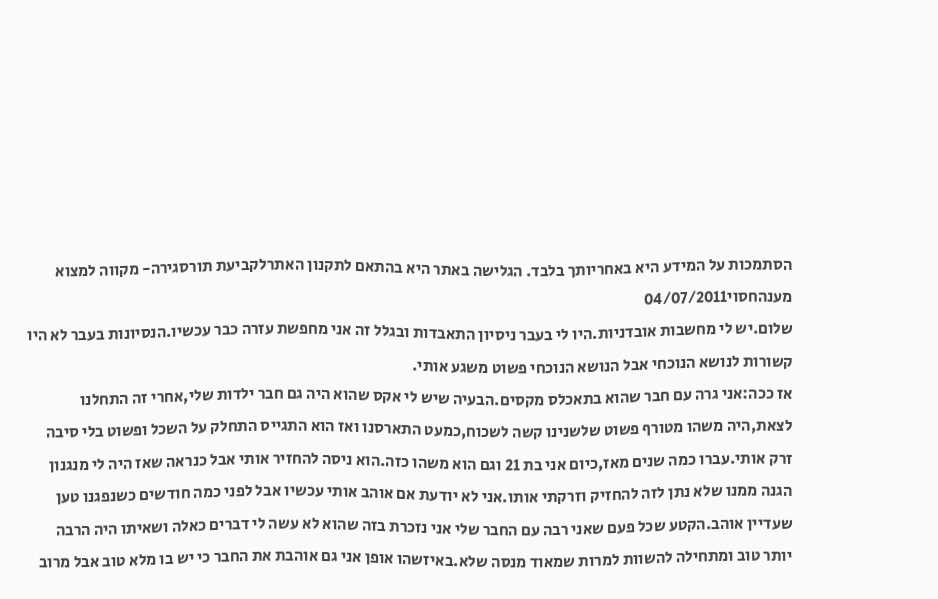הסתמכות על המידע היא באחריותך בלבד. הגלישה באתר היא בהתאם לתקנון האתרלקביעת תורסגירה- מקווה למצוא מענהחסוי04/07/2011
שלום.יש לי מחשבות אובדניות.היו לי בעבר ניסיון התאבדות ובגלל זה אני מחפשת עזרה כבר עכשיו.הנסיונות בעבר לא היו קשורות לנושא הנוכחי אבל הנושא הנוכחי פשוט משגע אותי.
אז ככה:אני גרה עם חבר שהוא בתאכלס מקסים.הבעיה שיש לי אקס שהוא היה גם חבר ילדות שלי,אחרי זה התחלנו לצאת,היה משהו מטורף פשוט שלשנינו קשה לשכוח,כמעט התארסנו ואז הוא התגייס התחלק על השכל ופשוט בלי סיבה זרק אותי.עברו כמה שנים מאז,כיום אני בת 21 וגם הוא משהו כזה.הוא ניסה להחזיר אותי אבל כנראה שאז היה לי מנגנון הגנה ממנו שלא נתן לזה להחזיק וזרקתי אותו.אני לא יודעת אם אוהב אותי עכשיו אבל לפני כמה חודשים כשנפגנו טען שעדיין אוהב.הקטע שכל פעם שאני רבה עם החבר שלי אני נזכרת בזה שהוא לא עשה לי דברים כאלה ושאיתו היה הרבה יותר טוב ומתחילה להשוות למרות שמאוד מנסה שלא.באיזשהו אופן אני גם אוהבת את החבר כי יש בו מלא טוב אבל מרוב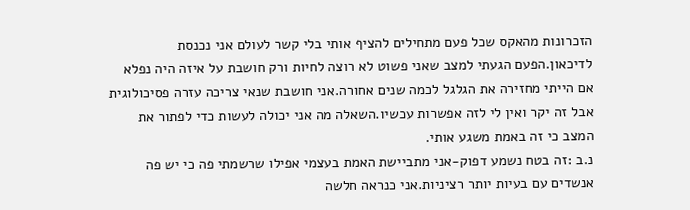הזכרונות מהאקס שכל פעם מתחילים להציף אותי בלי קשר לעולם אני נכנסת לדיכאון.הפעם הגעתי למצב שאני פשוט לא רוצה לחיות ורק חושבת על איזה היה נפלא אם הייתי מחזירה את הגלגל לכמה שנים אחורה.אני חושבת שנאי צריכה עזרה פסיכולוגית אבל זה יקר ואין לי לזה אפשרות עכשיו.השאלה מה אני יכולה לעשות כדי לפתור את המצב כי זה באמת משגע אותי.
נ.ב :זה בטח נשמע דפוק-אני מתביישת האמת בעצמי אפילו שרשמתי פה כי יש פה אנשדים עם בעיות יותר רציניות.אני כנראה חלשה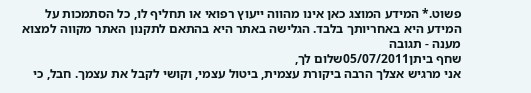פשוט.* המידע המוצג כאן אינו מהווה ייעוץ רפואי או תחליף לו, כל הסתמכות על המידע היא באחריותך בלבד. הגלישה באתר היא בהתאם לתקנון האתר מקווה למצוא מענה - תגובה
שחף ביתן05/07/2011שלום לך,
אני מרגיש אצלך הרבה ביקורת עצמית, ביטול עצמי, וקושי לקבל את עצמך. חבל, כי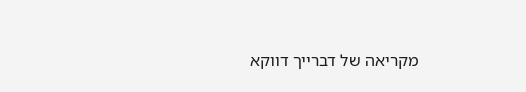מקריאה של דברייך דווקא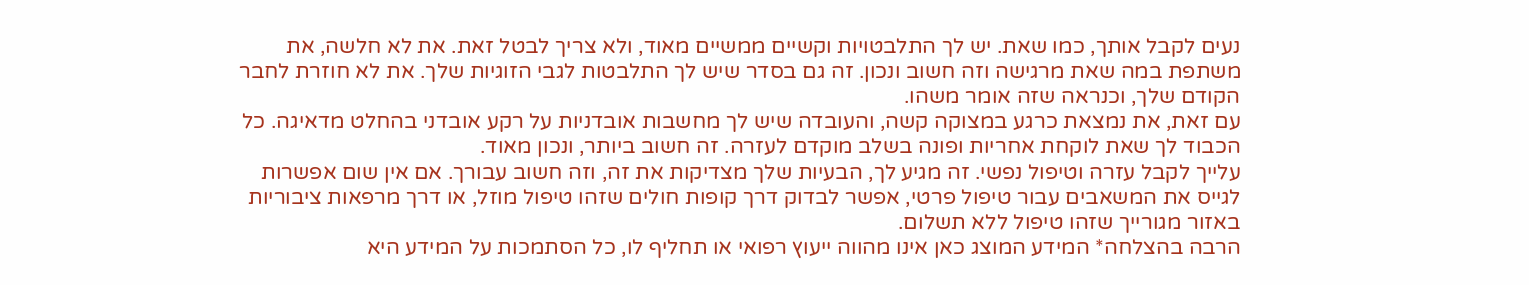נעים לקבל אותך, כמו שאת. יש לך התלבטויות וקשיים ממשיים מאוד, ולא צריך לבטל זאת. את לא חלשה, את משתפת במה שאת מרגישה וזה חשוב ונכון. זה גם בסדר שיש לך התלבטות לגבי הזוגיות שלך. את לא חוזרת לחבר הקודם שלך, וכנראה שזה אומר משהו.
עם זאת, את נמצאת כרגע במצוקה קשה, והעובדה שיש לך מחשבות אובדניות על רקע אובדני בהחלט מדאיגה. כל הכבוד לך שאת לוקחת אחריות ופונה בשלב מוקדם לעזרה. זה חשוב ביותר, ונכון מאוד.
עלייך לקבל עזרה וטיפול נפשי. זה מגיע לך, הבעיות שלך מצדיקות את זה, וזה חשוב עבורך. אם אין שום אפשרות לגייס את המשאבים עבור טיפול פרטי, אפשר לבדוק דרך קופות חולים שזהו טיפול מוזל, או דרך מרפאות ציבוריות באזור מגורייך שזהו טיפול ללא תשלום.
הרבה בהצלחה* המידע המוצג כאן אינו מהווה ייעוץ רפואי או תחליף לו, כל הסתמכות על המידע היא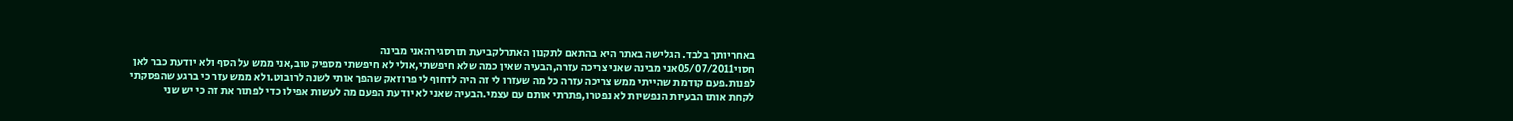באחריותך בלבד. הגלישה באתר היא בהתאם לתקנון האתרלקביעת תורסגירהאני מבינה
חסוי05/07/2011אני מבינה שאני צריכה עזרה,הבעיה שאין כמה שלא חיפשתי,אולי לא חיפשתי מספיק טוב,אני ממש על הסף ולא יודעת כבר לאן לפנות.פעם קודמת שהייתי ממש צריכה עזרה כל מה שעזרו לי זה היה לדחוף לי פרוזאק שהפך אותי לשנה לרובוט.ולא ממש עזר כי ברגע שהפסקתי לקחת אותו הבעיות הנפשיות לא נפטרו,פתרתי אותם עם עצמי.הבעיה שאני לא יודעת הפעם מה לעשות אפילו כדי לפתור את זה כי יש שני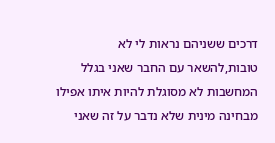דרכים ששניהם נראות לי לא טובות,להשאר עם החבר שאני בגלל המחשבות לא מסוגלת להיות איתו אפילו מבחינה מינית שלא נדבר על זה שאני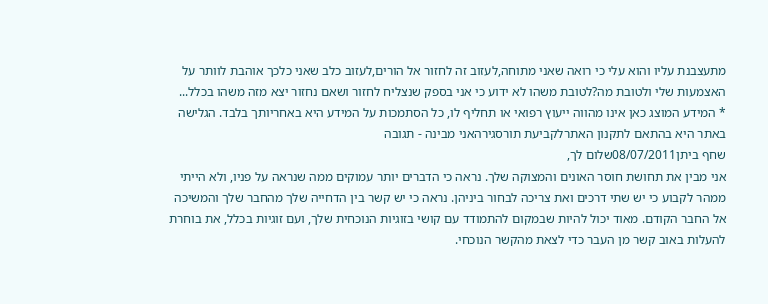מתעצבנת עליו והוא עלי כי רואה שאני מתוחה,לעזוב זה לחזור אל הורים,לעזוב כלב שאני כלכך אוהבת לוותר על האצמעות שלי ולטובת מה?לטובת משהו לא ידוע כי אני בספק שנצליח לחזור ושאם נחזור יצא מזה משהו בכלל...
* המידע המוצג כאן אינו מהווה ייעוץ רפואי או תחליף לו, כל הסתמכות על המידע היא באחריותך בלבד. הגלישה באתר היא בהתאם לתקנון האתרלקביעת תורסגירהאני מבינה - תגובה
שחף ביתן08/07/2011שלום לך,
אני מבין את תחושת חוסר האונים והמצוקה שלך. נראה כי הדברים יותר עמוקים ממה שנראה על פניו, ולא הייתי ממהר לקבוע כי יש שתי דרכים ואת צריכה לבחור ביניהן. נראה כי יש קשר בין הדחייה שלך מהחבר שלך והמשיכה אל החבר הקודם. מאוד יכול להיות שבמקום להתמודד עם קושי בזוגיות הנוכחית שלך, ועם זוגיות בכלל, את בוחרת להעלות באוב קשר מן העבר כדי לצאת מהקשר הנוכחי.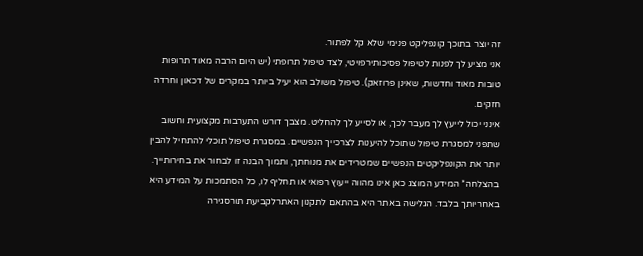זה יוצר בתוכך קונפליקט פנימי שלא קל לפתור.
אני מציע לך לפנות לטיפול פסיכותירפויטי, לצד טיפול תרופתי (יש היום הרבה מאוד תרופות טובות מאוד וחדשות, שאינן פרוזאק). טיפול משולב הוא יעיל ביותר במקרים של דכאון וחרדה חזקים.
אינני יכול לייעץ לך מעבר לכך, או לסייע לך להחליט. מצבך דורש התערבות מקצועית וחשוב שתפני למסגרת טיפול שתוכל להיענות לצרכייך הנפשיים. במסגרת טיפול תוכלי להתחיל להבין יותר את הקונפליקטים הנפשיים שמטרידים את מנוחתך, ותמוך הבנה זו לבחור את בחירותייך.
בהצלחה* המידע המוצג כאן אינו מהווה ייעוץ רפואי או תחליף לו, כל הסתמכות על המידע היא באחריותך בלבד. הגלישה באתר היא בהתאם לתקנון האתרלקביעת תורסגירה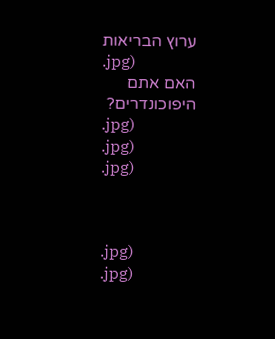ערוץ הבריאות
.jpg)
האם אתם היפוכונדרים?
.jpg)
.jpg)
.jpg)



.jpg)
.jpg)